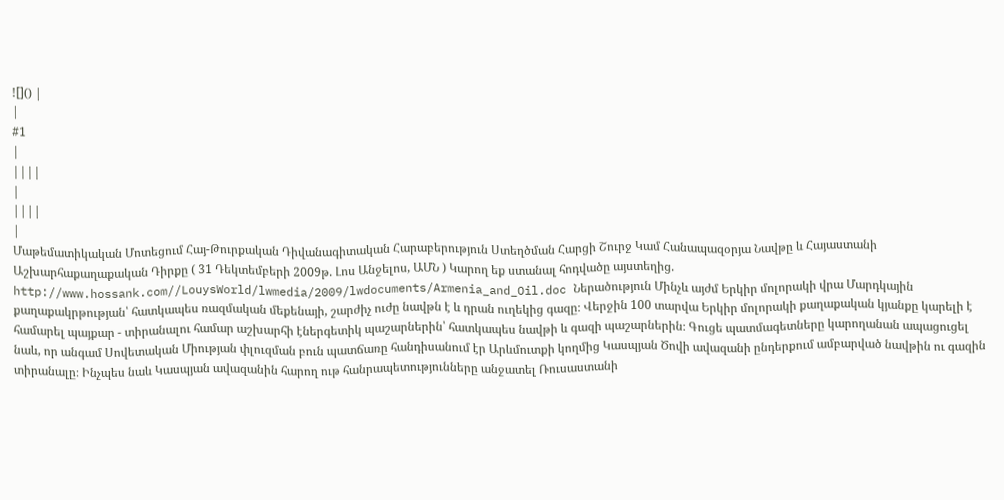![]() |
|
#1
|
||||
|
||||
|
Մաթեմատիկական Մոտեցում Հայ-Թուրքական Դիվանագիտական Հարաբերություն Ստեղծման Հարցի Շուրջ Կամ Հանապազօրյա Նավթը և Հայաստանի Աշխարհաքաղաքական Դիրքը ( 31 Դեկտեմբերի 2009թ. Լոս Անջելոս, ԱՄՆ ) Կարող եք ստանալ հոդվածը այստեղից. http://www.hossank.com//LouysWorld/lwmedia/2009/lwdocuments/Armenia_and_Oil.doc Ներածություն Մինչև այժմ Երկիր մոլորակի վրա Մարդկային քաղաքակրթության՝ հատկապես ռազմական մեքենայի, շարժիչ ուժը նավթն է և դրան ուղեկից գազը։ Վերջին 100 տարվա Երկիր մոլորակի քաղաքական կյանքը կարելի է համարել պայքար - տիրանալու համար աշխարհի էներգետիկ պաշարներին՝ հատկապես նավթի և գազի պաշարներին։ Գուցե պատմագետները կարողանան ապացուցել նաև, որ անգամ Սովետական Միության փլուզման բուն պատճառը հանդիսանում էր Արևմուտքի կողմից Կասպյան Ծովի ավազանի ընդերքում ամբարված նավթին ու գազին տիրանալը։ Ինչպես նաև Կասպյան ավազանին հարող ութ հանրապետությունները անջատել Ռուսաստանի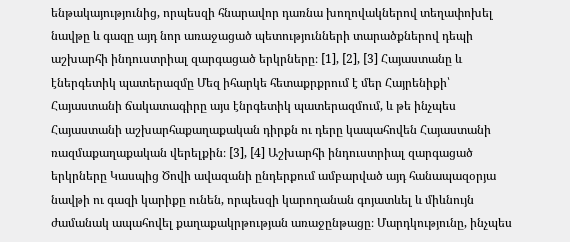ենթակայությունից, որպեսզի հնարավոր դառնա խողովակներով տեղափոխել նավթը և գազը այդ նոր առաջացած պետությունների տարածքներով դեպի աշխարհի ինդուստրիալ զարգացած երկրները։ [1], [2], [3] Հայաստանը և էներգետիկ պատերազմը Մեզ իհարկե հետաքրքրում է մեր Հայրենիքի՝ Հայաստանի ճակատագիրը այս էնրգետիկ պատերազմում, և թե ինչպես Հայաստանի աշխարհաքաղաքական դիրքն ու դերը կապահովեն Հայաստանի ռազմաքաղաքական վերելքին։ [3], [4] Աշխարհի ինդուստրիալ զարգացած երկրները Կասպից Ծովի ավազանի ընդերքում ամբարված այդ հանապազօրյա նավթի ու գազի կարիքը ունեն, որպեսզի կարողանան գոյատևել և միևնույն ժամանակ ապահովել քաղաքակրթության առաջընթացը։ Մարդկությունը, ինչպես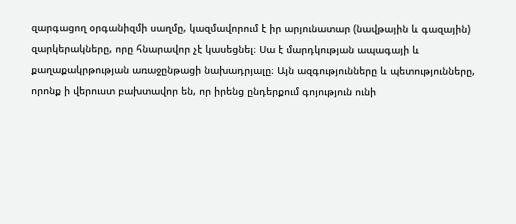զարգացող օրգանիզմի սաղմը, կազմավորում է իր արյունատար (նավթային և գազային) զարկերակները, որը հնարավոր չէ կասեցնել։ Սա է մարդկության ապագայի և քաղաքակրթության առաջընթացի նախադրյալը։ Այն ազգությունները և պետությունները, որոնք ի վերուստ բախտավոր են, որ իրենց ընդերքում գոյություն ունի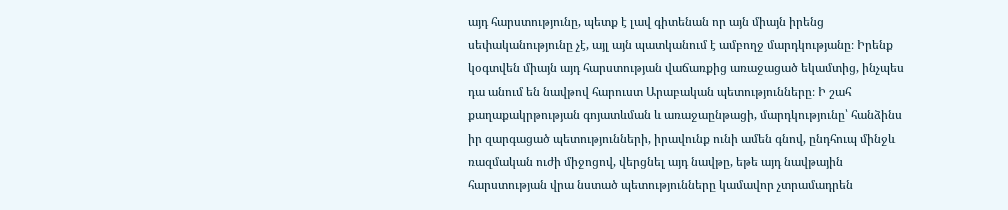այդ հարստությունը, պետք է լավ գիտենան որ այն միայն իրենց սեփականությունը չէ, այլ այն պատկանում է ամբողջ մարդկությանը։ Իրենք կօգտվեն միայն այդ հարստության վաճառքից առաջացած եկամտից, ինչպես դա անում են նավթով հարուստ Արաբական պետությունները։ Ի շահ քաղաքակրթության գոյատևման և առաջաընթացի, մարդկությունը՝ հանձինս իր զարգացած պետությունների, իրավունք ունի ամեն գնով, ընդհուպ մինջև ռազմական ուժի միջոցով, վերցնել այդ նավթը, եթե այդ նավթային հարստության վրա նստած պետությունները կամավոր չտրամադրեն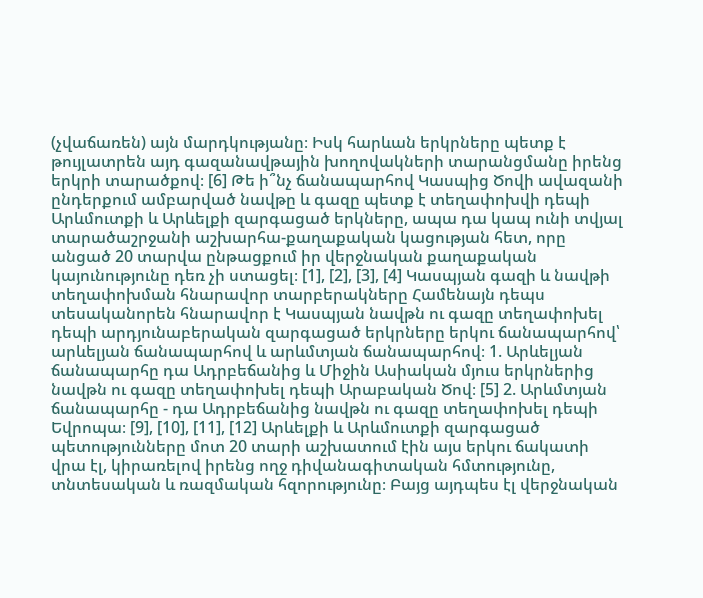(չվաճառեն) այն մարդկությանը։ Իսկ հարևան երկրները պետք է թույլատրեն այդ գազանավթային խողովակների տարանցմանը իրենց երկրի տարածքով։ [6] Թե ի՞նչ ճանապարհով Կասպից Ծովի ավազանի ընդերքում ամբարված նավթը և գազը պետք է տեղափոխվի դեպի Արևմուտքի և Արևելքի զարգացած երկները, ապա դա կապ ունի տվյալ տարածաշրջանի աշխարհա-քաղաքական կացության հետ, որը անցած 20 տարվա ընթացքում իր վերջնական քաղաքական կայունությունը դեռ չի ստացել։ [1], [2], [3], [4] Կասպյան գազի և նավթի տեղափոխման հնարավոր տարբերակները Համենայն դեպս տեսականորեն հնարավոր է Կասպյան նավթն ու գազը տեղափոխել դեպի արդյունաբերական զարգացած երկրները երկու ճանապարհով՝ արևելյան ճանապարհով և արևմտյան ճանապարհով։ 1. Արևելյան ճանապարհը դա Ադրբեճանից և Միջին Ասիական մյուս երկրներից նավթն ու գազը տեղափոխել դեպի Արաբական Ծով։ [5] 2. Արևմտյան ճանապարհը - դա Ադրբեճանից նավթն ու գազը տեղափոխել դեպի Եվրոպա։ [9], [10], [11], [12] Արևելքի և Արևմուտքի զարգացած պետությունները մոտ 20 տարի աշխատում էին այս երկու ճակատի վրա էլ, կիրառելով իրենց ողջ դիվանագիտական հմտությունը, տնտեսական և ռազմական հզորությունը։ Բայց այդպես էլ վերջնական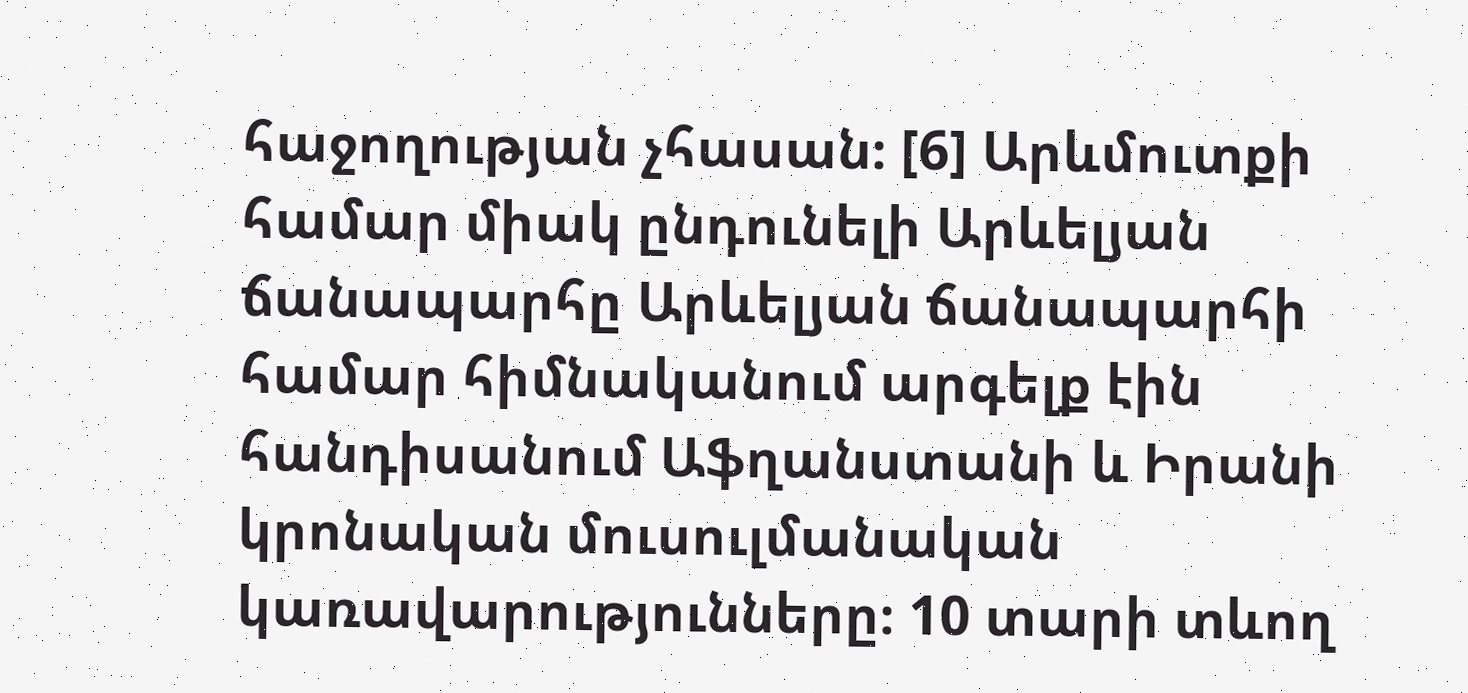հաջողության չհասան։ [6] Արևմուտքի համար միակ ընդունելի Արևելյան ճանապարհը Արևելյան ճանապարհի համար հիմնականում արգելք էին հանդիսանում Աֆղանստանի և Իրանի կրոնական մուսուլմանական կառավարությունները։ 10 տարի տևող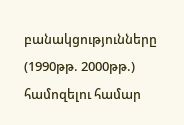բանակցությունները (1990թթ. 2000թթ.) համոզելու համար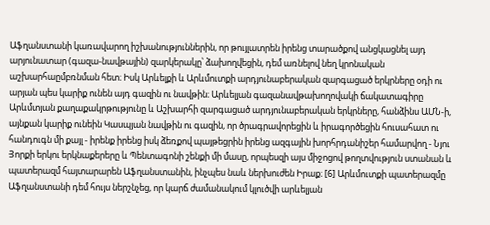Աֆղանստանի կառավարող իշխանություններին, որ թույլատրեն իրենց տարածքով անցկացնել այդ արյունատար (գազա-նավթային) զարկերակը՝ ձախողվեցին, դեմ առնելով նեղ կրոնական աշխարհաըմբռնման հետ։ Իսկ Արևելքի և Արևմուտքի արդյունաբերական զարգացած երկրները օդի ու արյան պես կարիք ունեն այդ գազին ու նավթին։ Արևելյան գազանավթախողովակի ճակատագիրը Արևմտյան քաղաքակրթությունը և Աշխարհի զարգացած արդյունաբերական երկրները, հանձինս ԱՄՆ-ի, այնքան կարիք ունեին Կասպյան նավթին ու գազին, որ ծրագրավորեցին և իրագործեցին հուսահատ ու հանդուգն մի քայլ - իրենք իրենց իսկ ձեռքով պայթեցրին իրենց ազգային խորհրդանիշեր համարվող - Նյու Յորքի երկու երկնաքերերը և Պենտագոնի շենքի մի մասը, որպեսզի այս միջոցով թողտվություն ստանան և պատերազմ հայտարարեն Աֆղանստանին, ինչպես նաև ներխուժեն Իրաք։ [6] Արևմուտքի պատերազմը Աֆղանստանի դեմ հույս ներշնչեց, որ կարճ ժամանակում կլուծվի արևելյան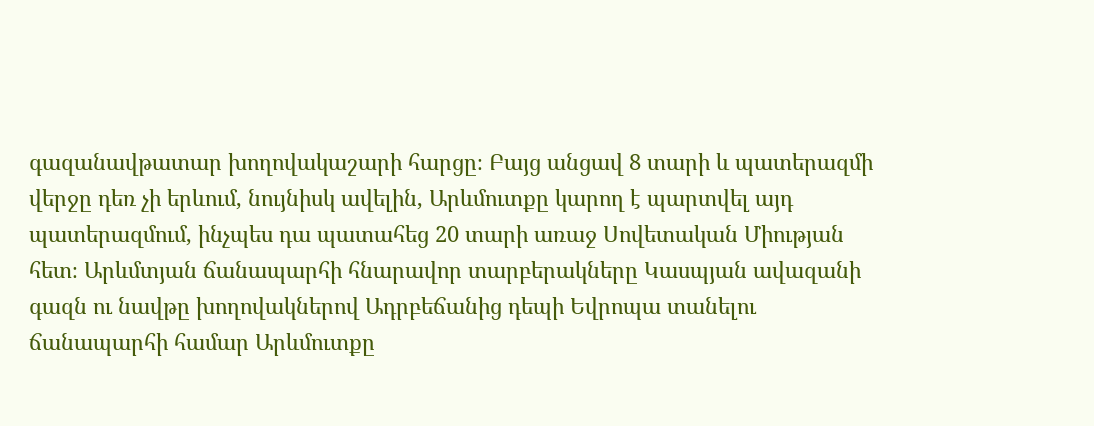գազանավթատար խողովակաշարի հարցը։ Բայց անցավ 8 տարի և պատերազմի վերջը դեռ չի երևում, նույնիսկ ավելին, Արևմուտքը կարող է պարտվել այդ պատերազմում, ինչպես դա պատահեց 20 տարի առաջ Սովետական Միության հետ։ Արևմտյան ճանապարհի հնարավոր տարբերակները Կասպյան ավազանի գազն ու նավթը խողովակներով Ադրբեճանից դեպի Եվրոպա տանելու ճանապարհի համար Արևմուտքը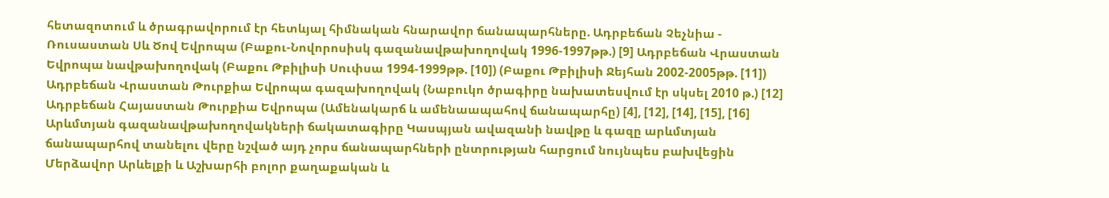հետազոտում և ծրագրավորում էր հետևյալ հիմնական հնարավոր ճանապարհները. Ադրբեճան Չեչնիա - Ռուսաստան Սև Ծով Եվրոպա (Բաքու-Նովորոսիսկ գազանավթախողովակ 1996-1997թթ.) [9] Ադրբեճան Վրաստան Եվրոպա նավթախողովակ (Բաքու Թբիլիսի Սուփսա 1994-1999թթ. [10]) (Բաքու Թբիլիսի Ջեյհան 2002-2005թթ. [11]) Ադրբեճան Վրաստան Թուրքիա Եվրոպա գազախողովակ (Նաբուկո ծրագիրը նախատեսվում էր սկսել 2010 թ.) [12] Ադրբեճան Հայաստան Թուրքիա Եվրոպա (Ամենակարճ և ամենաապահով ճանապարհը) [4], [12], [14], [15], [16] Արևմտյան գազանավթախողովակների ճակատագիրը Կասպյան ավազանի նավթը և գազը արևմտյան ճանապարհով տանելու վերը նշված այդ չորս ճանապարհների ընտրության հարցում նույնպես բախվեցին Մերձավոր Արևելքի և Աշխարհի բոլոր քաղաքական և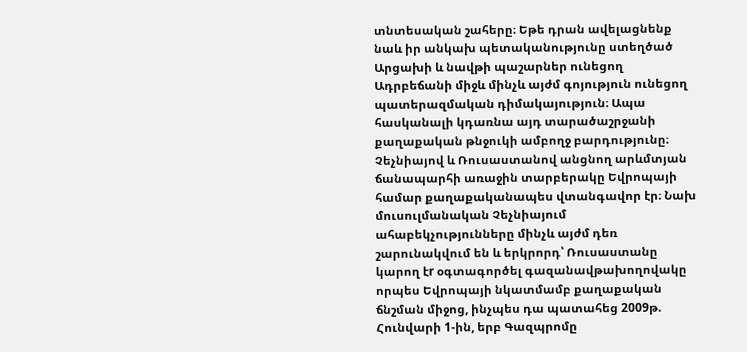տնտեսական շահերը։ Եթե դրան ավելացնենք նաև իր անկախ պետականությունը ստեղծած Արցախի և նավթի պաշարներ ունեցող Ադրբեճանի միջև մինչև այժմ գոյություն ունեցող պատերազմական դիմակայություն։ Ապա հասկանալի կդառնա այդ տարածաշրջանի քաղաքական թնջուկի ամբողջ բարդությունը։ Չեչնիայով և Ռուսաստանով անցնող արևմտյան ճանապարհի առաջին տարբերակը Եվրոպայի համար քաղաքականապես վտանգավոր էր։ Նախ մուսուլմանական Չեչնիայում ահաբեկչությունները մինչև այժմ դեռ շարունակվում են և երկրորդ՝ Ռուսաստանը կարող էr օգտագործել գազանավթախողովակը որպես Եվրոպայի նկատմամբ քաղաքական ճնշման միջոց, ինչպես դա պատահեց 2009թ. Հունվարի 1-ին, երբ Գազպրոմը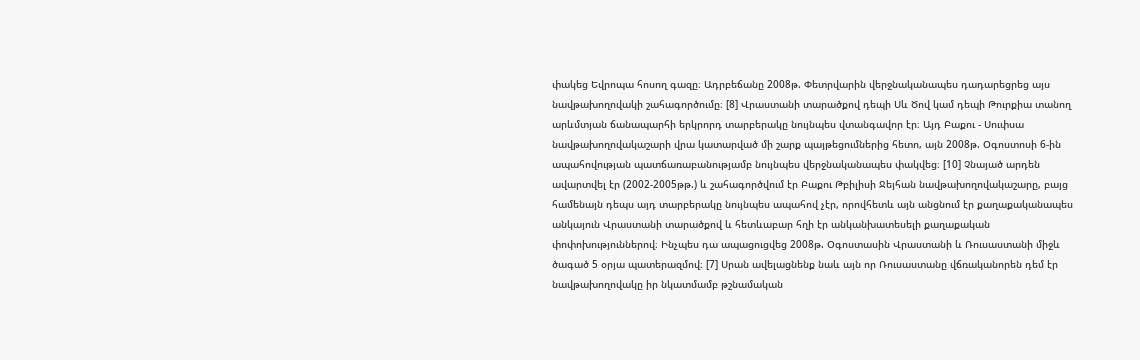փակեց Եվրոպա հոսող գազը։ Ադրբեճանը 2008թ. Փետրվարին վերջնականապես դադարեցրեց այս նավթախողովակի շահագործումը։ [8] Վրաստանի տարածքով դեպի Սև Ծով կամ դեպի Թուրքիա տանող արևմտյան ճանապարհի երկրորդ տարբերակը նույնպես վտանգավոր էր։ Այդ Բաքու - Սուփսա նավթախողովակաշարի վրա կատարված մի շարք պայթեցումներից հետո, այն 2008թ. Օգոստոսի 6-ին ապահովության պատճառաբանությամբ նույնպես վերջնականապես փակվեց։ [10] Չնայած արդեն ավարտվել էր (2002-2005թթ.) և շահագործվում էր Բաքու Թբիլիսի Ջեյհան նավթախողովակաշարը, բայց համենայն դեպս այդ տարբերակը նույնպես ապահով չէր, որովհետև այն անցնում էր քաղաքականապես անկայուն Վրաստանի տարածքով և հետևաբար հղի էր անկանխատեսելի քաղաքական փոփոխություններով։ Ինչպես դա ապացուցվեց 2008թ. Օգոստասին Վրաստանի և Ռուսաստանի միջև ծագած 5 օրյա պատերազմով։ [7] Սրան ավելացնենք նաև այն որ Ռուսաստանը վճռականորեն դեմ էր նավթախողովակը իր նկատմամբ թշնամական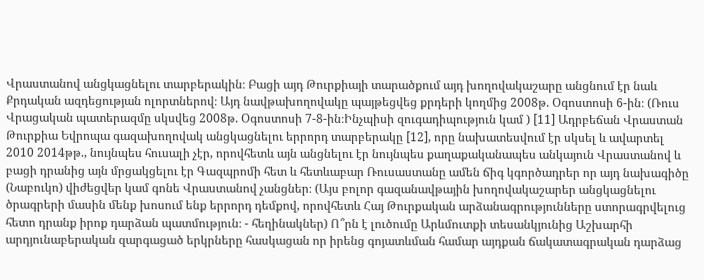Վրաստանով անցկացնելու տարբերակին։ Բացի այդ Թուրքիայի տարածքում այդ խողովակաշարը անցնում էր նաև Քրդական ազդեցության ոլորտներով։ Այդ նավթախողովակը պայթեցվեց քրդերի կողմից 2008թ. Օգոստոսի 6-ին։ (Ռուս Վրացական պատերազմը սկսվեց 2008թ. Օգոստոսի 7-8-ին։Ինչպիսի զուգադիպություն կամ ) [11] Ադրբեճան Վրաստան Թուրքիա Եվրոպա գազախողովակ անցկացնելու երրորդ տարբերակը [12], որը նախատեսվում էր սկսել և ավարտել 2010 2014թթ., նույնպես հուսալի չէր, որովհետև այն անցնելու էր նույնպես քաղաքականապես անկայուն Վրաստանով և բացի դրանից այն մրցակցելու էր Գազպրոմի հետ և հետևաբար Ռուսաստանը ամեն ճիգ կգործադրեր որ այդ նախագիծը (Նաբուկո) վիժեցվեր կամ գոնե Վրաստանով չանցներ։ (Այս բոլոր գազանավթային խողովակաշարեր անցկացնելու ծրագրերի մասին մենք խոսում ենք երրորդ դեմքով, որովհետև Հայ Թուրքական արձանագրությունները ստորագրվելուց հետո դրանք իրոք դարձան պատմություն։ - հեղինակներ) Ո՞րն է լուծումը Արևմուտքի տեսանկյունից Աշխարհի արդյունաբերական զարգացած երկրները հասկացան որ իրենց գոյատևման համար այդքան ճակատագրական դարձաց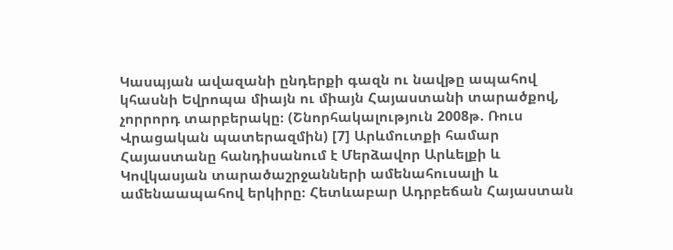Կասպյան ավազանի ընդերքի գազն ու նավթը ապահով կհասնի Եվրոպա միայն ու միայն Հայաստանի տարածքով, չորրորդ տարբերակը։ (Շնորհակալություն 2008թ. Ռուս Վրացական պատերազմին) [7] Արևմուտքի համար Հայաստանը հանդիսանում է Մերձավոր Արևելքի և Կովկասյան տարածաշրջանների ամենահուսալի և ամենաապահով երկիրը։ Հետևաբար Ադրբեճան Հայաստան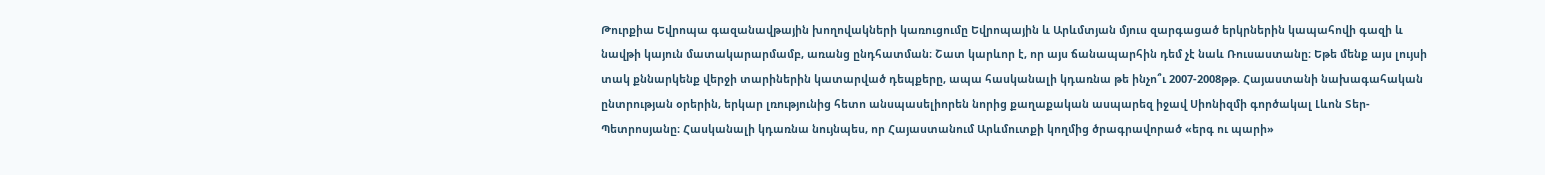Թուրքիա Եվրոպա գազանավթային խողովակների կառուցումը Եվրոպային և Արևմտյան մյուս զարգացած երկրներին կապահովի գազի և նավթի կայուն մատակարարմամբ, առանց ընդհատման։ Շատ կարևոր է, որ այս ճանապարհին դեմ չէ նաև Ռուսաստանը։ Եթե մենք այս լույսի տակ քննարկենք վերջի տարիներին կատարված դեպքերը, ապա հասկանալի կդառնա թե ինչո՞ւ 2007-2008թթ. Հայաստանի նախագահական ընտրության օրերին, երկար լռությունից հետո անսպասելիորեն նորից քաղաքական ասպարեզ իջավ Սիոնիզմի գործակալ Լևոն Տեր-Պետրոսյանը։ Հասկանալի կդառնա նույնպես, որ Հայաստանում Արևմուտքի կողմից ծրագրավորած «երգ ու պարի»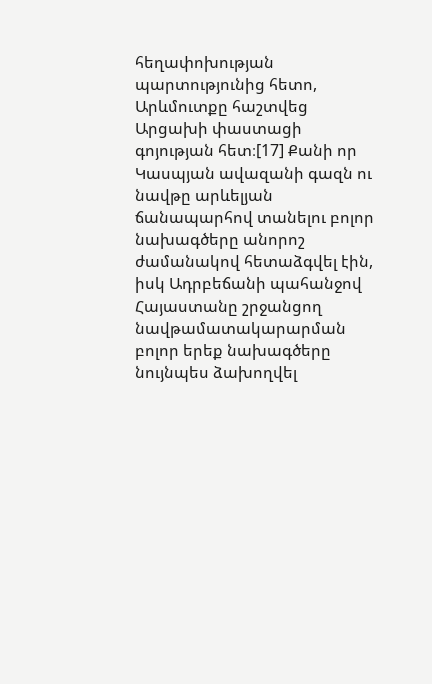հեղափոխության պարտությունից հետո, Արևմուտքը հաշտվեց Արցախի փաստացի գոյության հետ։[17] Քանի որ Կասպյան ավազանի գազն ու նավթը արևելյան ճանապարհով տանելու բոլոր նախագծերը անորոշ ժամանակով հետաձգվել էին, իսկ Ադրբեճանի պահանջով Հայաստանը շրջանցող նավթամատակարարման բոլոր երեք նախագծերը նույնպես ձախողվել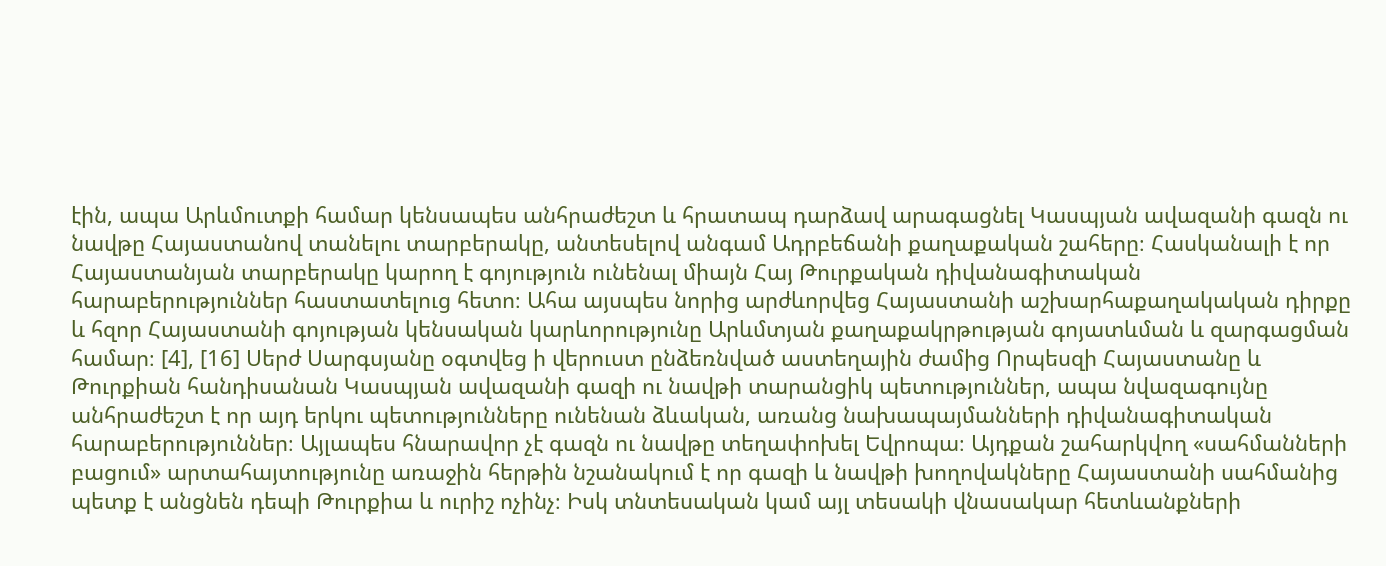էին, ապա Արևմուտքի համար կենսապես անհրաժեշտ և հրատապ դարձավ արագացնել Կասպյան ավազանի գազն ու նավթը Հայաստանով տանելու տարբերակը, անտեսելով անգամ Ադրբեճանի քաղաքական շահերը։ Հասկանալի է որ Հայաստանյան տարբերակը կարող է գոյություն ունենալ միայն Հայ Թուրքական դիվանագիտական հարաբերություններ հաստատելուց հետո։ Ահա այսպես նորից արժևորվեց Հայաստանի աշխարհաքաղակական դիրքը և հզոր Հայաստանի գոյության կենսական կարևորությունը Արևմտյան քաղաքակրթության գոյատևման և զարգացման համար։ [4], [16] Սերժ Սարգսյանը օգտվեց ի վերուստ ընձեռնված աստեղային ժամից Որպեսզի Հայաստանը և Թուրքիան հանդիսանան Կասպյան ավազանի գազի ու նավթի տարանցիկ պետություններ, ապա նվազագույնը անհրաժեշտ է որ այդ երկու պետությունները ունենան ձևական, առանց նախապայմանների դիվանագիտական հարաբերություններ։ Այլապես հնարավոր չէ գազն ու նավթը տեղափոխել Եվրոպա։ Այդքան շահարկվող «սահմանների բացում» արտահայտությունը առաջին հերթին նշանակում է որ գազի և նավթի խողովակները Հայաստանի սահմանից պետք է անցնեն դեպի Թուրքիա և ուրիշ ոչինչ։ Իսկ տնտեսական կամ այլ տեսակի վնասակար հետևանքների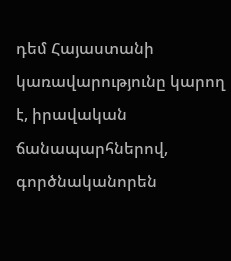դեմ Հայաստանի կառավարությունը կարող է, իրավական ճանապարհներով, գործնականորեն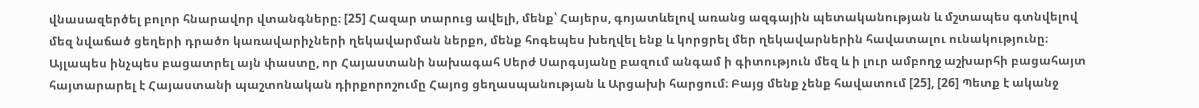վնասազերծել բոլոր հնարավոր վտանգները։ [25] Հազար տարուց ավելի, մենք՝ Հայերս, գոյատևելով առանց ազգային պետականության և մշտապես գտնվելով մեզ նվաճած ցեղերի դրածո կառավարիչների ղեկավարման ներքո, մենք հոգեպես խեղվել ենք և կորցրել մեր ղեկավարներին հավատալու ունակությունը։ Այլապես ինչպես բացատրել այն փաստը, որ Հայաստանի նախագահ Սերժ Սարգսյանը բազում անգամ ի գիտություն մեզ և ի լուր ամբողջ աշխարհի բացահայտ հայտարարել է Հայաստանի պաշտոնական դիրքորոշումը Հայոց ցեղասպանության և Արցախի հարցում։ Բայց մենք չենք հավատում [25], [26] Պետք է ականջ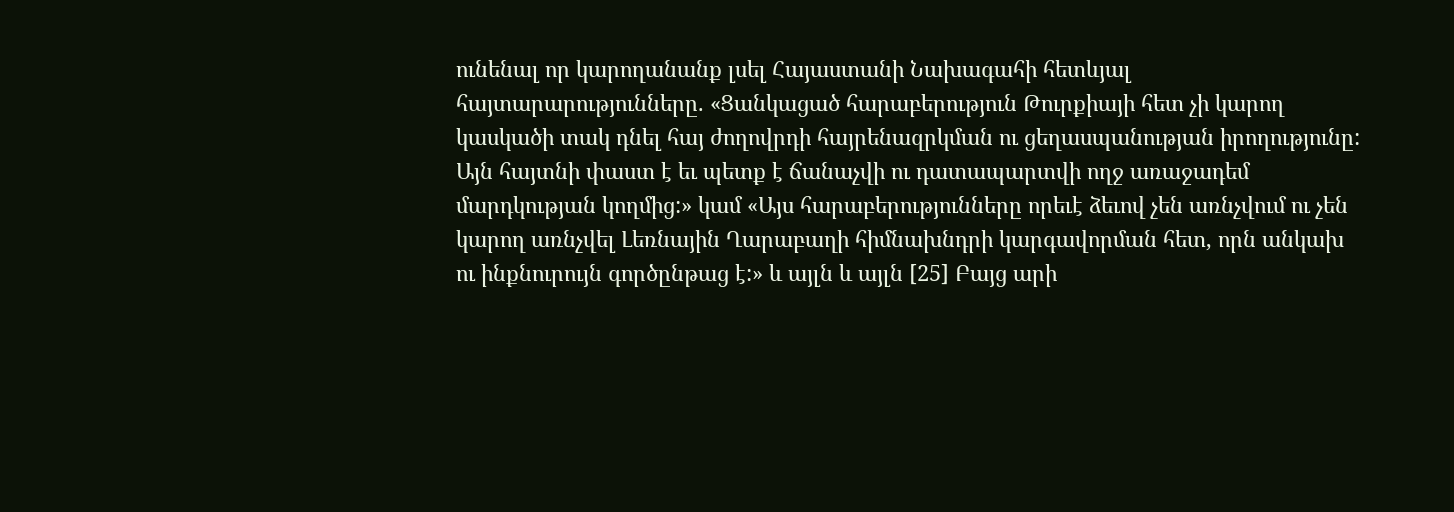ունենալ որ կարողանանք լսել Հայաստանի Նախագահի հետևյալ հայտարարությունները. «Ցանկացած հարաբերություն Թուրքիայի հետ չի կարող կասկածի տակ դնել հայ ժողովրդի հայրենազրկման ու ցեղասպանության իրողությունը: Այն հայտնի փաստ է եւ պետք է ճանաչվի ու դատապարտվի ողջ առաջադեմ մարդկության կողմից:» կամ «Այս հարաբերությունները որեւէ ձեւով չեն առնչվում ու չեն կարող առնչվել Լեռնային Ղարաբաղի հիմնախնդրի կարգավորման հետ, որն անկախ ու ինքնուրույն գործընթաց է:» և այլն և այլն [25] Բայց արի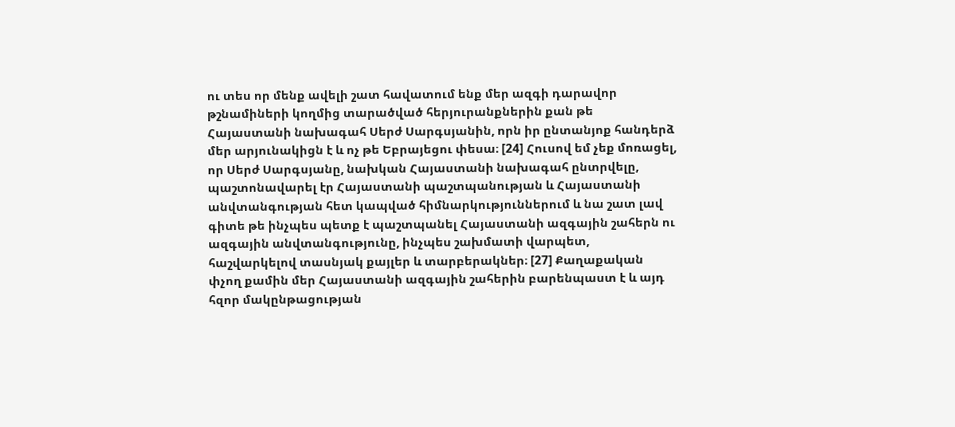ու տես որ մենք ավելի շատ հավատում ենք մեր ազգի դարավոր թշնամիների կողմից տարածված հերյուրանքներին քան թե Հայաստանի նախագահ Սերժ Սարգսյանին, որն իր ընտանյոք հանդերձ մեր արյունակիցն է և ոչ թե Եբրայեցու փեսա։ [24] Հուսով եմ չեք մոռացել, որ Սերժ Սարգսյանը, նախկան Հայաստանի նախագահ ընտրվելը, պաշտոնավարել էր Հայաստանի պաշտպանության և Հայաստանի անվտանգության հետ կապված հիմնարկություններում և նա շատ լավ գիտե թե ինչպես պետք է պաշտպանել Հայաստանի ազգային շահերն ու ազգային անվտանգությունը, ինչպես շախմատի վարպետ, հաշվարկելով տասնյակ քայլեր և տարբերակներ։ [27] Քաղաքական փչող քամին մեր Հայաստանի ազգային շահերին բարենպաստ է և այդ հզոր մակընթացության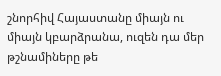շնորհիվ Հայաստանը միայն ու միայն կբարձրանա, ուզեն դա մեր թշնամիները թե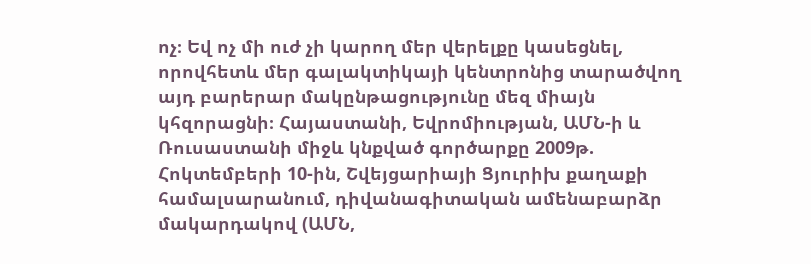ոչ։ Եվ ոչ մի ուժ չի կարող մեր վերելքը կասեցնել, որովհետև մեր գալակտիկայի կենտրոնից տարածվող այդ բարերար մակընթացությունը մեզ միայն կհզորացնի։ Հայաստանի, Եվրոմիության, ԱՄՆ-ի և Ռուսաստանի միջև կնքված գործարքը 2009թ. Հոկտեմբերի 10-ին, Շվեյցարիայի Ցյուրիխ քաղաքի համալսարանում, դիվանագիտական ամենաբարձր մակարդակով (ԱՄՆ,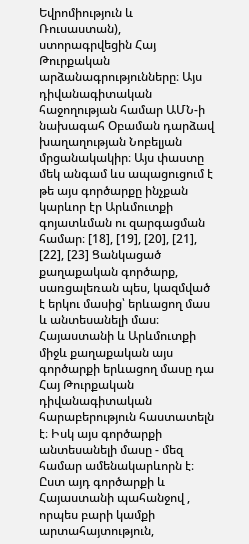Եվրոմիություն և Ռուսաստան), ստորագրվեցին Հայ Թուրքական արձանագրությունները։ Այս դիվանագիտական հաջողության համար ԱՄՆ-ի նախագահ Օբաման դարձավ խաղաղության Նոբելյան մրցանակակիր։ Այս փաստը մեկ անգամ ևս ապացուցում է թե այս գործարքը ինչքան կարևոր էր Արևմուտքի գոյատևման ու զարգացման համար։ [18], [19], [20], [21], [22], [23] Ցանկացած քաղաքական գործարք, սառցալեռան պես, կազմված է երկու մասից՝ երևացող մաս և անտեսանելի մաս։ Հայաստանի և Արևմուտքի միջև քաղաքական այս գործարքի երևացող մասը դա Հայ Թուրքական դիվանագիտական հարաբերություն հաստատելն է։ Իսկ այս գործարքի անտեսանելի մասը - մեզ համար ամենակարևորն է։ Ըստ այդ գործարքի և Հայաստանի պահանջով , որպես բարի կամքի արտահայտություն,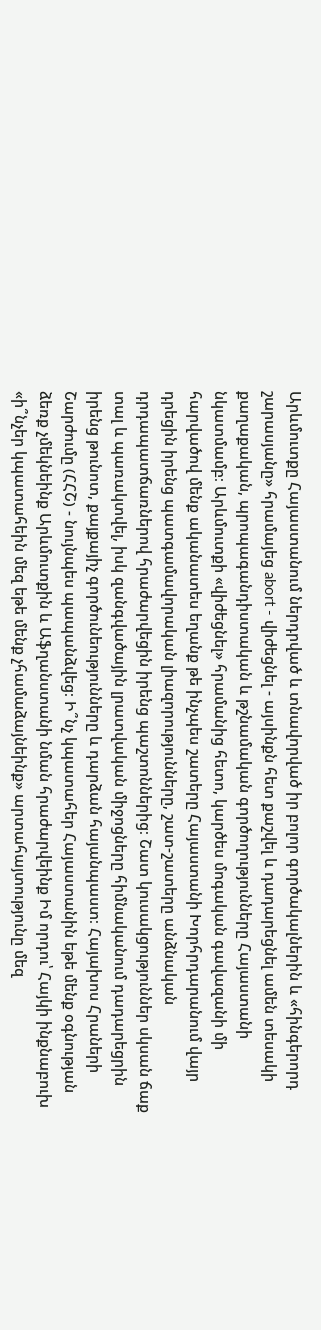Արևմուտքը Հայաստանում ներդրված և տնավորված իր բոլոր գործակալներին և «հինգերորդ շարասյանը» հրամայեց abort - վիժեցնել - այսինքն հետ քաշվել և դադարեցնել ամեն տեսակի քաղաքական, պրոպագանդիստական և թշնամական գործողությունները Հայաստանի նկատմամբ։ Արևմուտքի «վիժեցնել» հրամանից հետո, կարծես մոգական գավազանի մի հարվածով մենք ականատես եղանք թե ինչպես շատերը Հայաստանի Խորհրդարանում վայր դրեցին իրենց պատգամավորական լիազորությունները, շատ-շատերը անձնական դրդապատճառներով հրաժարվեցին իրենց պաշտոններից։ Շատ կուսակցություններ սկսան ճաք տալ և պառակտվել, իսկ զանգվածային լրատվական միջոցները հիմնականում դադարեցրին իրենց թունոտ, քայքայիչ գործունեությունները և դարձան հայանպաստ։ Հայախոս Հրաների Շարժումը (ՀՀՇ) - նույնպես պապանձվեց։ Ի՞նչ կպատահեր Հայաստանին եթե մենք օգնության ձեռք չմեկնեինք Արևմուտքին և Աֆղանստանի նման հրաժարվեինք Իմ որդու՝ Հայկի ինքնաբուխ «ի՞նչեր կպատահեին մեզ եթե մենք չհամաձայնեինք» արտահայտությունը մեզ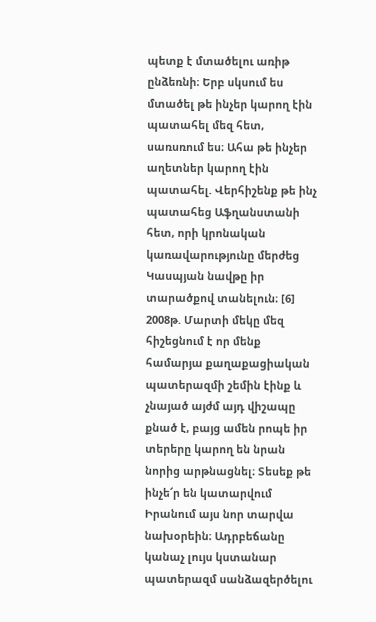պետք է մտածելու առիթ ընձեռնի։ Երբ սկսում ես մտածել թե ինչեր կարող էին պատահել մեզ հետ, սառսռում ես։ Ահա թե ինչեր աղետներ կարող էին պատահել. Վերհիշենք թե ինչ պատահեց Աֆղանստանի հետ, որի կրոնական կառավարությունը մերժեց Կասպյան նավթը իր տարածքով տանելուն։ [6] 2008թ. Մարտի մեկը մեզ հիշեցնում է որ մենք համարյա քաղաքացիական պատերազմի շեմին էինք և չնայած այժմ այդ վիշապը քնած է, բայց ամեն րոպե իր տերերը կարող են նրան նորից արթնացնել։ Տեսեք թե ինչե՜ր են կատարվում Իրանում այս նոր տարվա նախօրեին։ Ադրբեճանը կանաչ լույս կստանար պատերազմ սանձազերծելու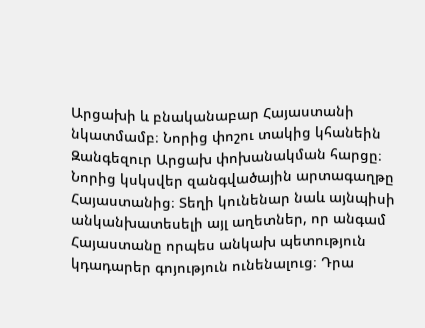Արցախի և բնականաբար Հայաստանի նկատմամբ։ Նորից փոշու տակից կհանեին Զանգեզուր Արցախ փոխանակման հարցը։ Նորից կսկսվեր զանգվածային արտագաղթը Հայաստանից։ Տեղի կունենար նաև այնպիսի անկանխատեսելի այլ աղետներ, որ անգամ Հայաստանը որպես անկախ պետություն կդադարեր գոյություն ունենալուց։ Դրա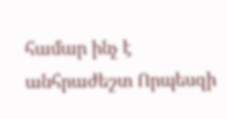համար ինչ է անհրաժեշտ Որպեսզի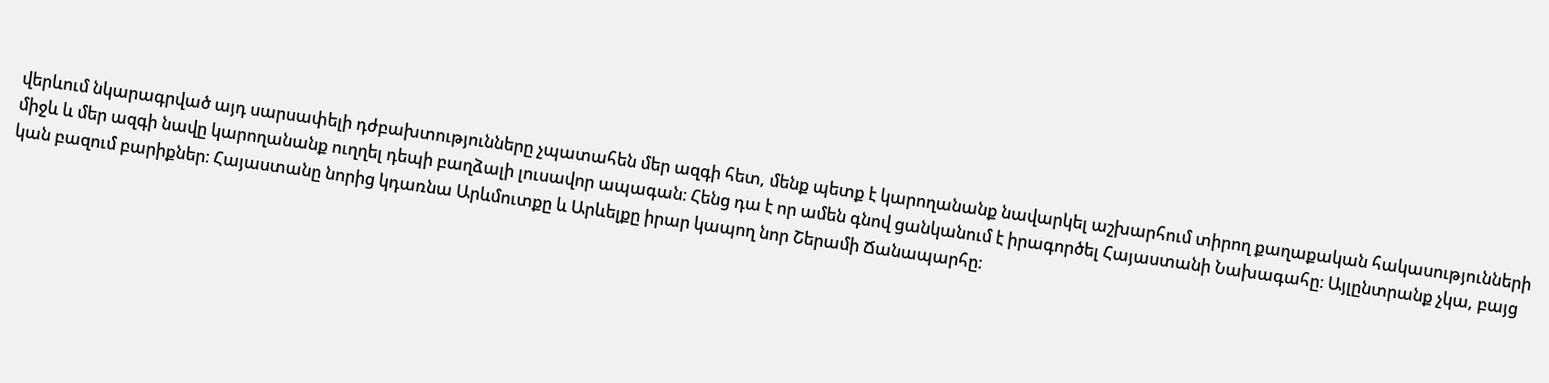վերևում նկարագրված այդ սարսափելի դժբախտությունները չպատահեն մեր ազգի հետ, մենք պետք է կարողանանք նավարկել աշխարհում տիրող քաղաքական հակասությունների միջև և մեր ազգի նավը կարողանանք ուղղել դեպի բաղձալի լուսավոր ապագան։ Հենց դա է որ ամեն գնով ցանկանում է իրագործել Հայաստանի Նախագահը։ Այլընտրանք չկա, բայց կան բազում բարիքներ։ Հայաստանը նորից կդառնա Արևմուտքը և Արևելքը իրար կապող նոր Շերամի Ճանապարհը։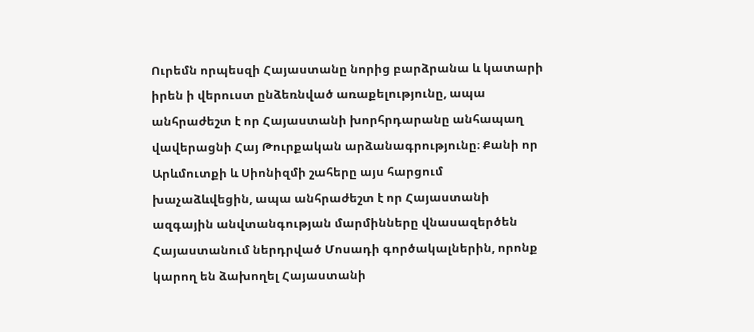Ուրեմն որպեսզի Հայաստանը նորից բարձրանա և կատարի իրեն ի վերուստ ընձեռնված առաքելությունը, ապա անհրաժեշտ է որ Հայաստանի խորհրդարանը անհապաղ վավերացնի Հայ Թուրքական արձանագրությունը։ Քանի որ Արևմուտքի և Սիոնիզմի շահերը այս հարցում խաչաձևվեցին, ապա անհրաժեշտ է որ Հայաստանի ազգային անվտանգության մարմինները վնասազերծեն Հայաստանում ներդրված Մոսադի գործակալներին, որոնք կարող են ձախողել Հայաստանի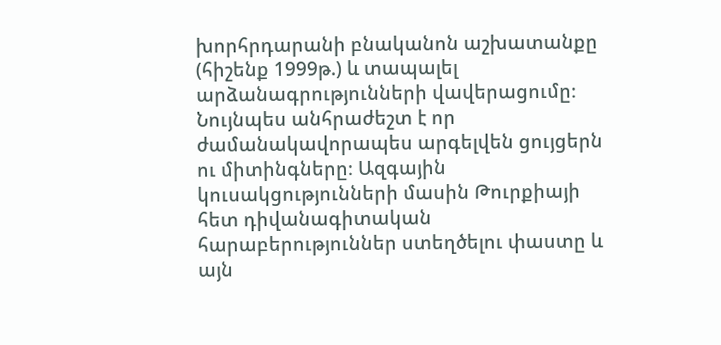խորհրդարանի բնականոն աշխատանքը (հիշենք 1999թ.) և տապալել արձանագրությունների վավերացումը։ Նույնպես անհրաժեշտ է որ ժամանակավորապես արգելվեն ցույցերն ու միտինգները։ Ազգային կուսակցությունների մասին Թուրքիայի հետ դիվանագիտական հարաբերություններ ստեղծելու փաստը և այն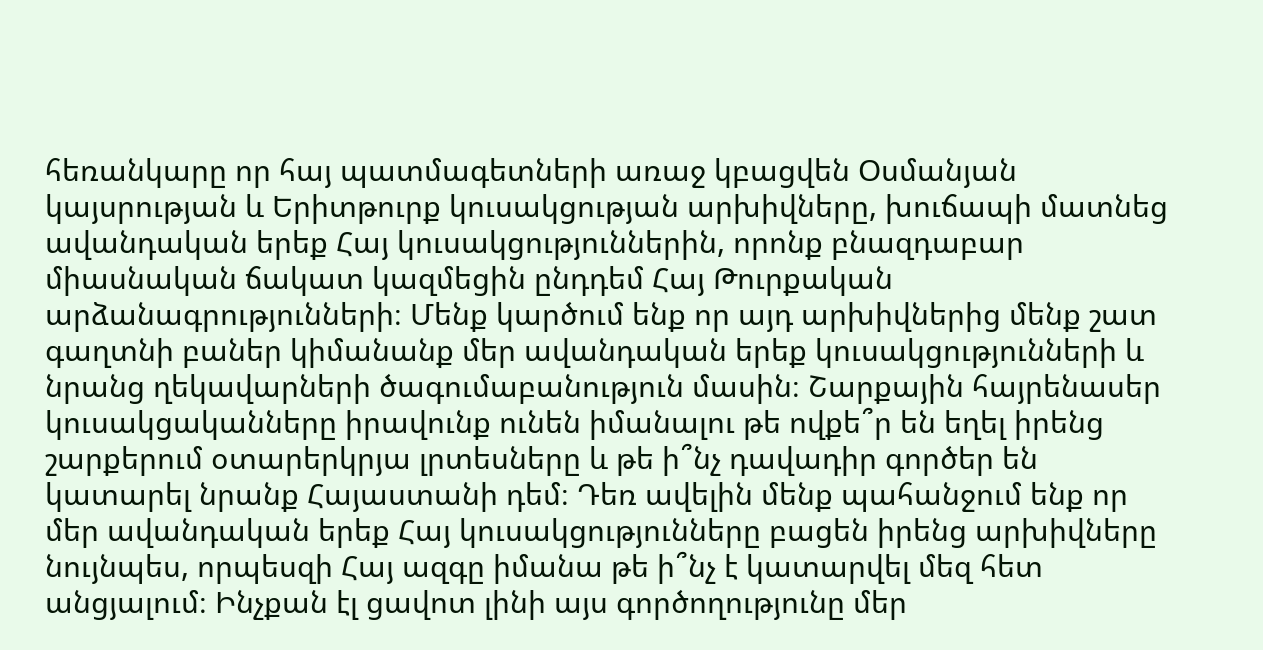հեռանկարը որ հայ պատմագետների առաջ կբացվեն Օսմանյան կայսրության և Երիտթուրք կուսակցության արխիվները, խուճապի մատնեց ավանդական երեք Հայ կուսակցություններին, որոնք բնազդաբար միասնական ճակատ կազմեցին ընդդեմ Հայ Թուրքական արձանագրությունների։ Մենք կարծում ենք որ այդ արխիվներից մենք շատ գաղտնի բաներ կիմանանք մեր ավանդական երեք կուսակցությունների և նրանց ղեկավարների ծագումաբանություն մասին։ Շարքային հայրենասեր կուսակցականները իրավունք ունեն իմանալու թե ովքե՞ր են եղել իրենց շարքերում օտարերկրյա լրտեսները և թե ի՞նչ դավադիր գործեր են կատարել նրանք Հայաստանի դեմ։ Դեռ ավելին մենք պահանջում ենք որ մեր ավանդական երեք Հայ կուսակցությունները բացեն իրենց արխիվները նույնպես, որպեսզի Հայ ազգը իմանա թե ի՞նչ է կատարվել մեզ հետ անցյալում։ Ինչքան էլ ցավոտ լինի այս գործողությունը մեր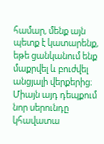համար, մենք այն պետք է կատարենք, եթե ցանկանում ենք մաքրվել և բուժվել անցյալի վերքերից։ Միայն այդ դեպքում նոր սերունդը կհավատա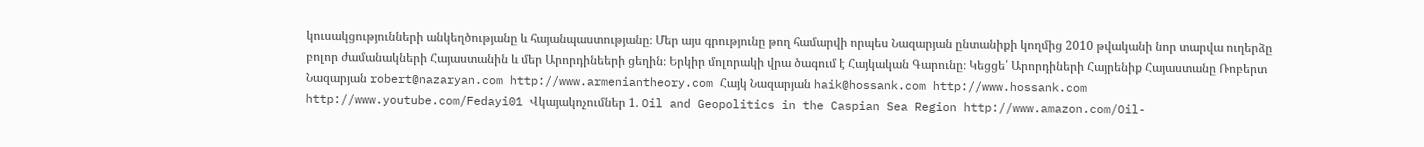կուսակցությունների անկեղծությանը և հայանպաստությանը։ Մեր այս գրությունը թող համարվի որպես Նազարյան ընտանիքի կողմից 2010 թվականի նոր տարվա ուղերձը բոլոր ժամանակների Հայաստանին և մեր Արորդինեերի ցեղին։ Երկիր մոլորակի վրա ծագում է Հայկական Գարունը։ Կեցցե՛ Արորդիների Հայրենիք Հայաստանը Ռոբերտ Նազարյան robert@nazaryan.com http://www.armeniantheory.com Հայկ Նազարյան haik@hossank.com http://www.hossank.com http://www.youtube.com/Fedayi01 Վկայակոչումներ 1. Oil and Geopolitics in the Caspian Sea Region http://www.amazon.com/Oil-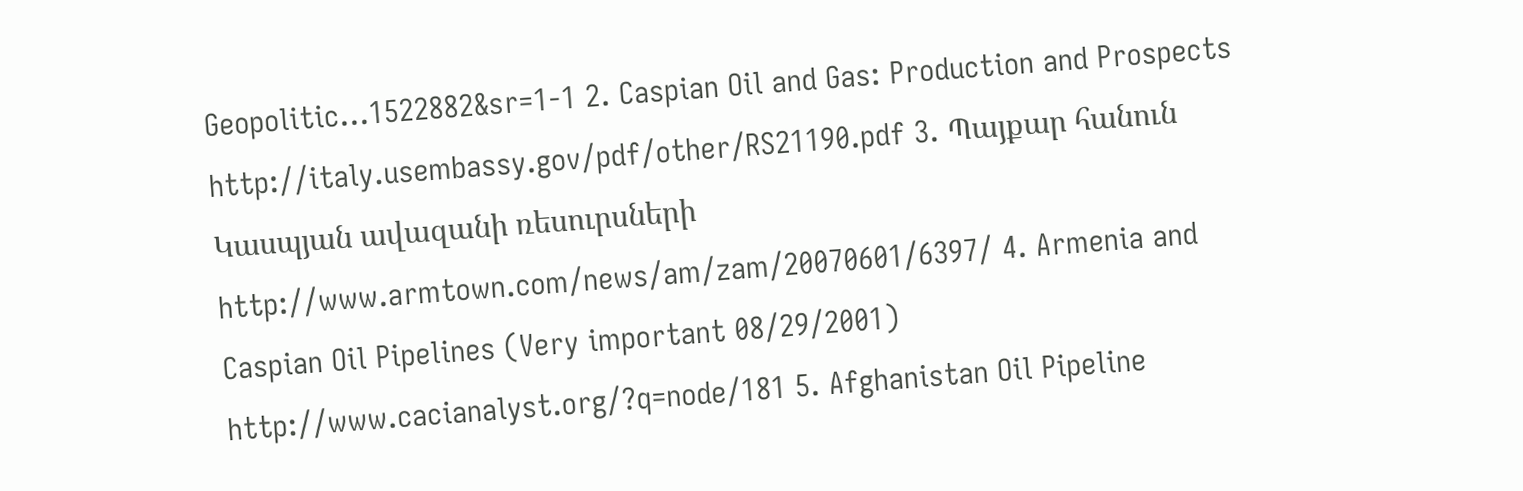Geopolitic...1522882&sr=1-1 2. Caspian Oil and Gas: Production and Prospects http://italy.usembassy.gov/pdf/other/RS21190.pdf 3. Պայքար հանուն Կասպյան ավազանի ռեսուրսների http://www.armtown.com/news/am/zam/20070601/6397/ 4. Armenia and Caspian Oil Pipelines (Very important 08/29/2001) http://www.cacianalyst.org/?q=node/181 5. Afghanistan Oil Pipeline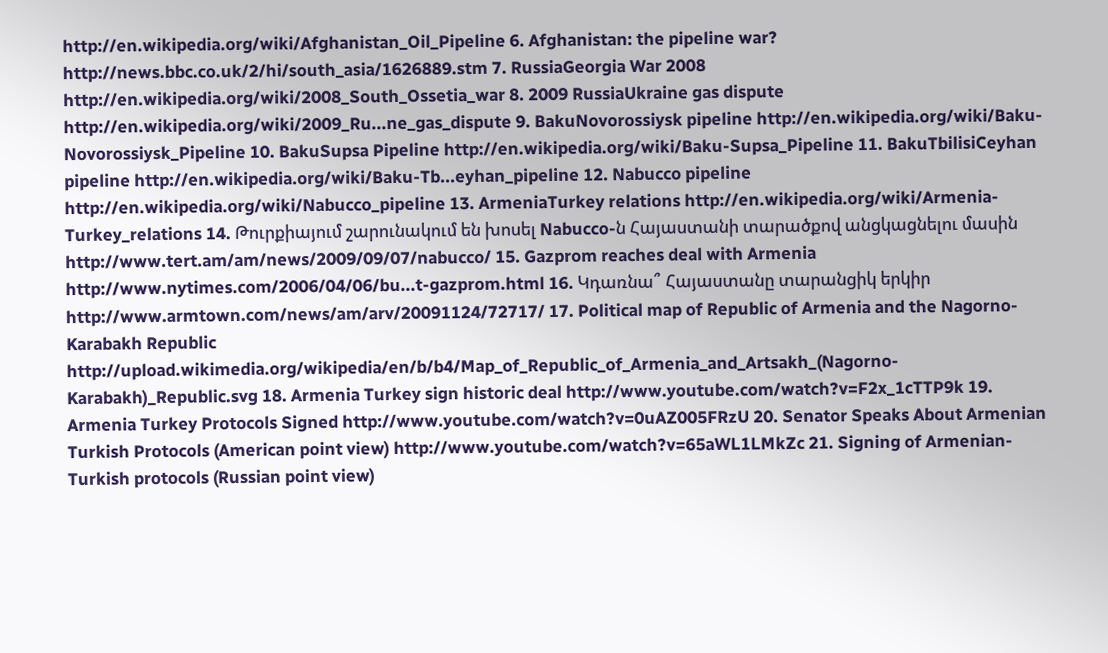http://en.wikipedia.org/wiki/Afghanistan_Oil_Pipeline 6. Afghanistan: the pipeline war? http://news.bbc.co.uk/2/hi/south_asia/1626889.stm 7. RussiaGeorgia War 2008 http://en.wikipedia.org/wiki/2008_South_Ossetia_war 8. 2009 RussiaUkraine gas dispute http://en.wikipedia.org/wiki/2009_Ru...ne_gas_dispute 9. BakuNovorossiysk pipeline http://en.wikipedia.org/wiki/Baku-Novorossiysk_Pipeline 10. BakuSupsa Pipeline http://en.wikipedia.org/wiki/Baku-Supsa_Pipeline 11. BakuTbilisiCeyhan pipeline http://en.wikipedia.org/wiki/Baku-Tb...eyhan_pipeline 12. Nabucco pipeline http://en.wikipedia.org/wiki/Nabucco_pipeline 13. ArmeniaTurkey relations http://en.wikipedia.org/wiki/Armenia-Turkey_relations 14. Թուրքիայում շարունակում են խոսել Nabucco-ն Հայաստանի տարածքով անցկացնելու մասին http://www.tert.am/am/news/2009/09/07/nabucco/ 15. Gazprom reaches deal with Armenia http://www.nytimes.com/2006/04/06/bu...t-gazprom.html 16. Կդառնա՞ Հայաստանը տարանցիկ երկիր http://www.armtown.com/news/am/arv/20091124/72717/ 17. Political map of Republic of Armenia and the Nagorno-Karabakh Republic http://upload.wikimedia.org/wikipedia/en/b/b4/Map_of_Republic_of_Armenia_and_Artsakh_(Nagorno-Karabakh)_Republic.svg 18. Armenia Turkey sign historic deal http://www.youtube.com/watch?v=F2x_1cTTP9k 19. Armenia Turkey Protocols Signed http://www.youtube.com/watch?v=0uAZ005FRzU 20. Senator Speaks About Armenian Turkish Protocols (American point view) http://www.youtube.com/watch?v=65aWL1LMkZc 21. Signing of Armenian-Turkish protocols (Russian point view)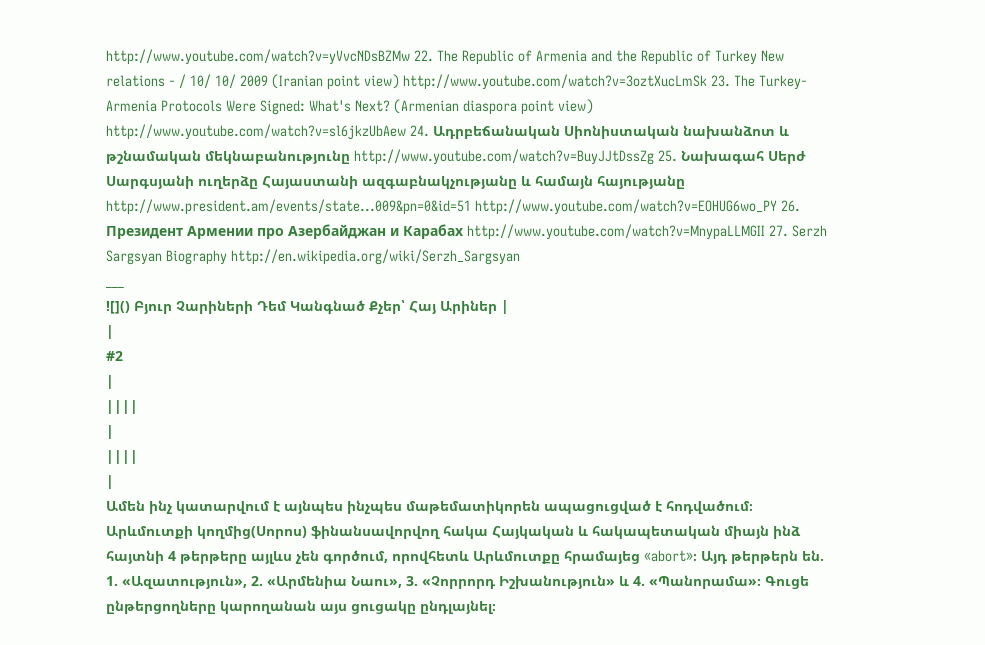http://www.youtube.com/watch?v=yVvcNDsBZMw 22. The Republic of Armenia and the Republic of Turkey New relations - / 10/ 10/ 2009 (Iranian point view) http://www.youtube.com/watch?v=3oztXucLmSk 23. The Turkey-Armenia Protocols Were Signed: What's Next? (Armenian diaspora point view) http://www.youtube.com/watch?v=sl6jkzUbAew 24. Ադրբեճանական Սիոնիստական նախանձոտ և թշնամական մեկնաբանությունը http://www.youtube.com/watch?v=BuyJJtDssZg 25. Նախագահ Սերժ Սարգսյանի ուղերձը Հայաստանի ազգաբնակչությանը և համայն հայությանը http://www.president.am/events/state...009&pn=0&id=51 http://www.youtube.com/watch?v=EOHUG6wo_PY 26. Президент Армении про Азербайджан и Карабах http://www.youtube.com/watch?v=MnypaLLMGII 27. Serzh Sargsyan Biography http://en.wikipedia.org/wiki/Serzh_Sargsyan
___
![]() Բյուր Չարիների Դեմ Կանգնած Քչեր՝ Հայ Արիներ |
|
#2
|
||||
|
||||
|
Ամեն ինչ կատարվում է այնպես ինչպես մաթեմատիկորեն ապացուցված է հոդվածում։
Արևմուտքի կողմից(Սորոս) ֆինանսավորվող հակա Հայկական և հակապետական միայն ինձ հայտնի 4 թերթերը այլևս չեն գործում, որովհետև Արևմուտքը հրամայեց «abort»։ Այդ թերթերն են. 1. «Ազատություն», 2. «Արմենիա Նաու», 3. «Չորրորդ Իշխանություն» և 4. «Պանորամա»։ Գուցե ընթերցողները կարողանան այս ցուցակը ընդլայնել։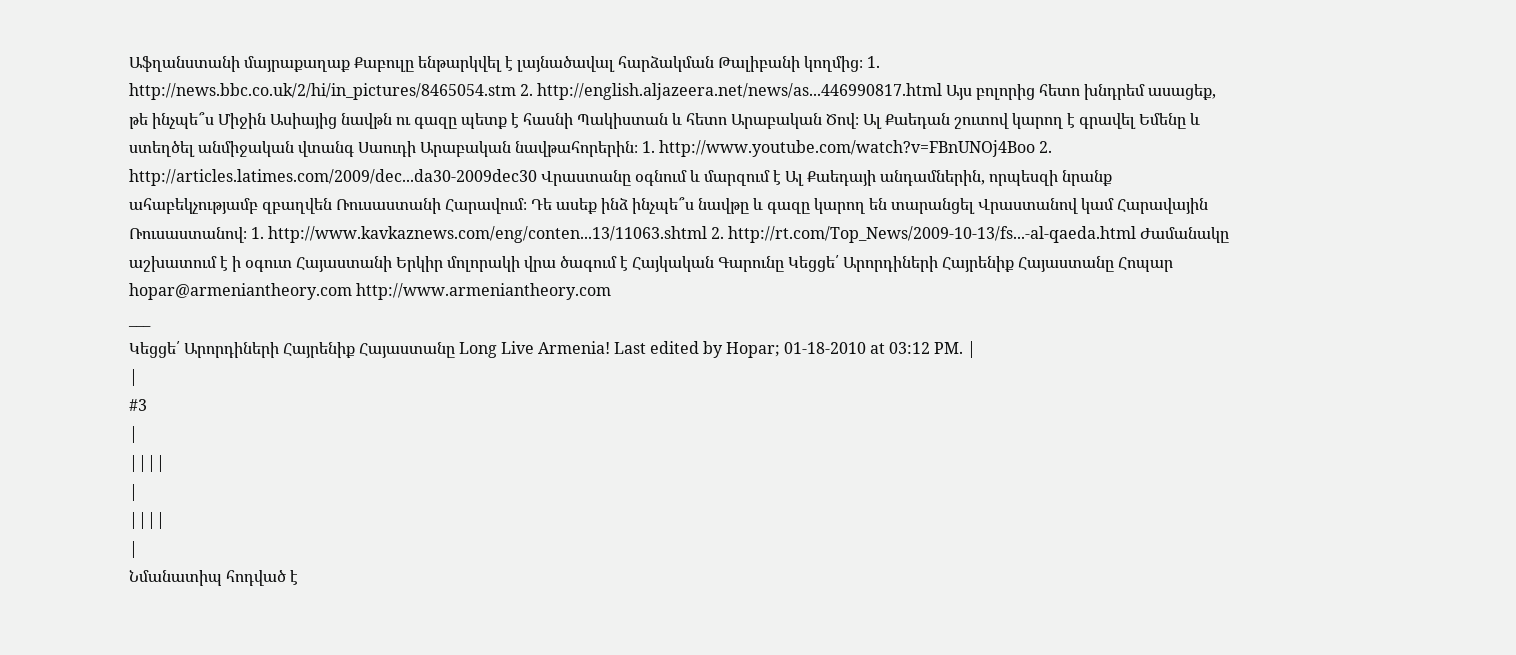Աֆղանստանի մայրաքաղաք Քաբուլը ենթարկվել է լայնածավալ հարձակման Թալիբանի կողմից։ 1. http://news.bbc.co.uk/2/hi/in_pictures/8465054.stm 2. http://english.aljazeera.net/news/as...446990817.html Այս բոլորից հետո խնդրեմ ասացեք, թե ինչպե՞ս Միջին Ասիայից նավթն ու գազը պետք է հասնի Պակիստան և հետո Արաբական Ծով։ Ալ Քաեդան շուտով կարող է գրավել Եմենը և ստեղծել անմիջական վտանգ Սաուդի Արաբական նավթահորերին։ 1. http://www.youtube.com/watch?v=FBnUNOj4Boo 2. http://articles.latimes.com/2009/dec...da30-2009dec30 Վրաստանը օգնում և մարզում է Ալ Քաեդայի անդամներին, որպեսզի նրանք ահաբեկչությամբ զբաղվեն Ռուսաստանի Հարավում։ Դե ասեք ինձ ինչպե՞ս նավթը և գազը կարող են տարանցել Վրաստանով կամ Հարավային Ռուսաստանով։ 1. http://www.kavkaznews.com/eng/conten...13/11063.shtml 2. http://rt.com/Top_News/2009-10-13/fs...-al-qaeda.html Ժամանակը աշխատում է ի օգուտ Հայաստանի Երկիր մոլորակի վրա ծագում է Հայկական Գարունը Կեցցե՛ Արորդիների Հայրենիք Հայաստանը Հոպար hopar@armeniantheory.com http://www.armeniantheory.com
___
Կեցցե՛ Արորդիների Հայրենիք Հայաստանը Long Live Armenia! Last edited by Hopar; 01-18-2010 at 03:12 PM. |
|
#3
|
||||
|
||||
|
Նմանատիպ հոդված է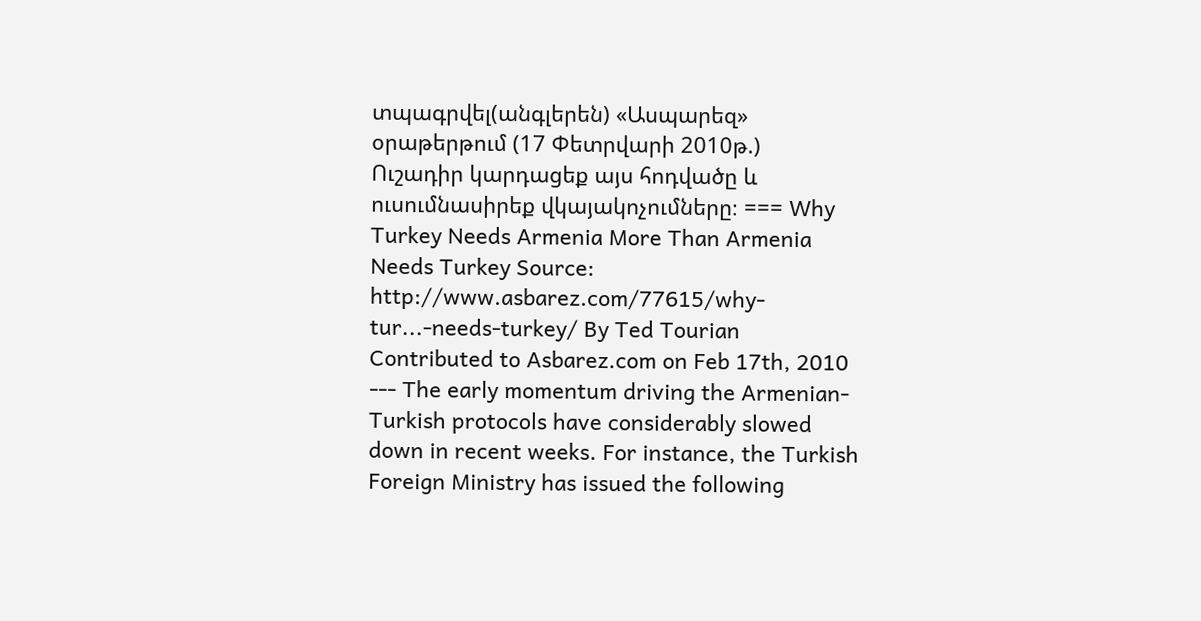տպագրվել(անգլերեն) «Ասպարեզ» օրաթերթում (17 Փետրվարի 2010թ.)
Ուշադիր կարդացեք այս հոդվածը և ուսումնասիրեք վկայակոչումները։ === Why Turkey Needs Armenia More Than Armenia Needs Turkey Source: http://www.asbarez.com/77615/why-tur...-needs-turkey/ By Ted Tourian Contributed to Asbarez.com on Feb 17th, 2010 --- The early momentum driving the Armenian-Turkish protocols have considerably slowed down in recent weeks. For instance, the Turkish Foreign Ministry has issued the following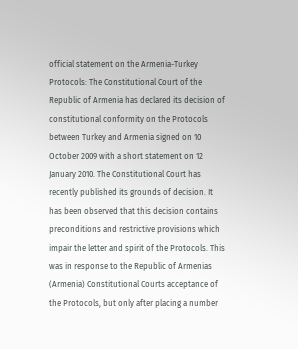official statement on the Armenia-Turkey Protocols: The Constitutional Court of the Republic of Armenia has declared its decision of constitutional conformity on the Protocols between Turkey and Armenia signed on 10 October 2009 with a short statement on 12 January 2010. The Constitutional Court has recently published its grounds of decision. It has been observed that this decision contains preconditions and restrictive provisions which impair the letter and spirit of the Protocols. This was in response to the Republic of Armenias (Armenia) Constitutional Courts acceptance of the Protocols, but only after placing a number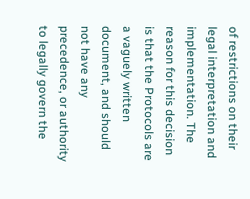of restrictions on their legal interpretation and implementation. The reason for this decision is that the Protocols are a vaguely written document, and should not have any precedence, or authority to legally govern the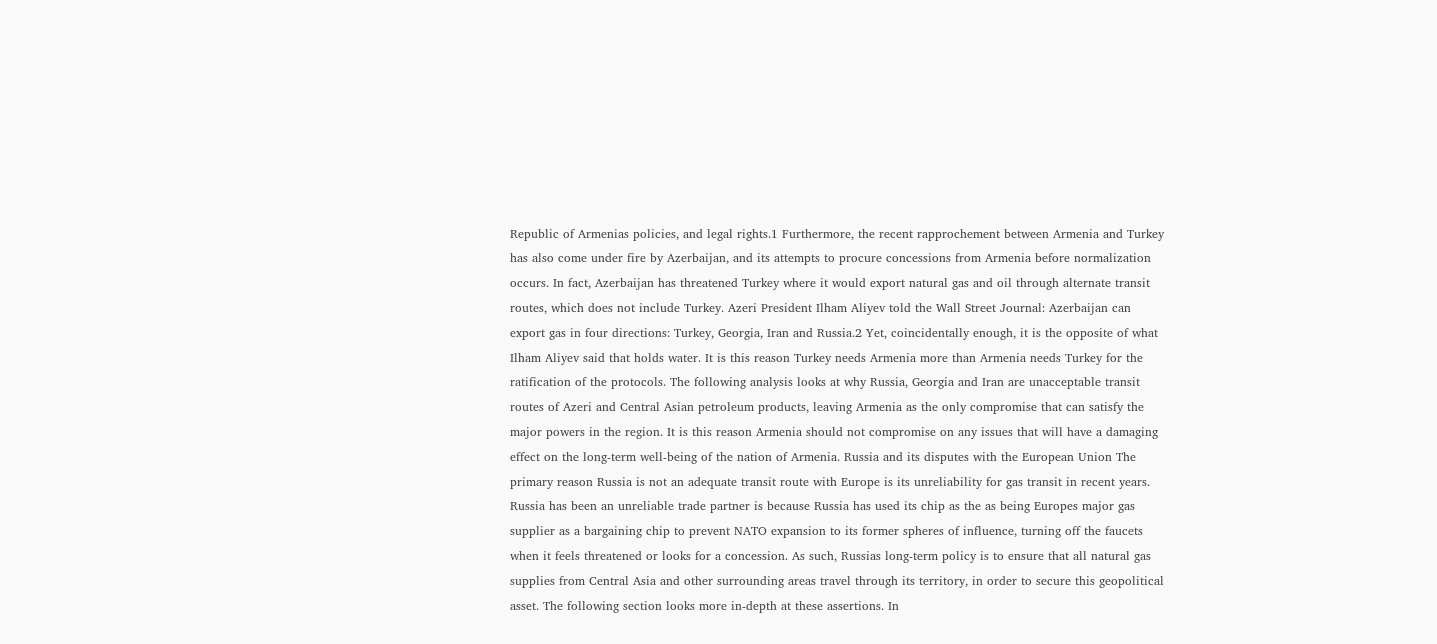Republic of Armenias policies, and legal rights.1 Furthermore, the recent rapprochement between Armenia and Turkey has also come under fire by Azerbaijan, and its attempts to procure concessions from Armenia before normalization occurs. In fact, Azerbaijan has threatened Turkey where it would export natural gas and oil through alternate transit routes, which does not include Turkey. Azeri President Ilham Aliyev told the Wall Street Journal: Azerbaijan can export gas in four directions: Turkey, Georgia, Iran and Russia.2 Yet, coincidentally enough, it is the opposite of what Ilham Aliyev said that holds water. It is this reason Turkey needs Armenia more than Armenia needs Turkey for the ratification of the protocols. The following analysis looks at why Russia, Georgia and Iran are unacceptable transit routes of Azeri and Central Asian petroleum products, leaving Armenia as the only compromise that can satisfy the major powers in the region. It is this reason Armenia should not compromise on any issues that will have a damaging effect on the long-term well-being of the nation of Armenia. Russia and its disputes with the European Union The primary reason Russia is not an adequate transit route with Europe is its unreliability for gas transit in recent years. Russia has been an unreliable trade partner is because Russia has used its chip as the as being Europes major gas supplier as a bargaining chip to prevent NATO expansion to its former spheres of influence, turning off the faucets when it feels threatened or looks for a concession. As such, Russias long-term policy is to ensure that all natural gas supplies from Central Asia and other surrounding areas travel through its territory, in order to secure this geopolitical asset. The following section looks more in-depth at these assertions. In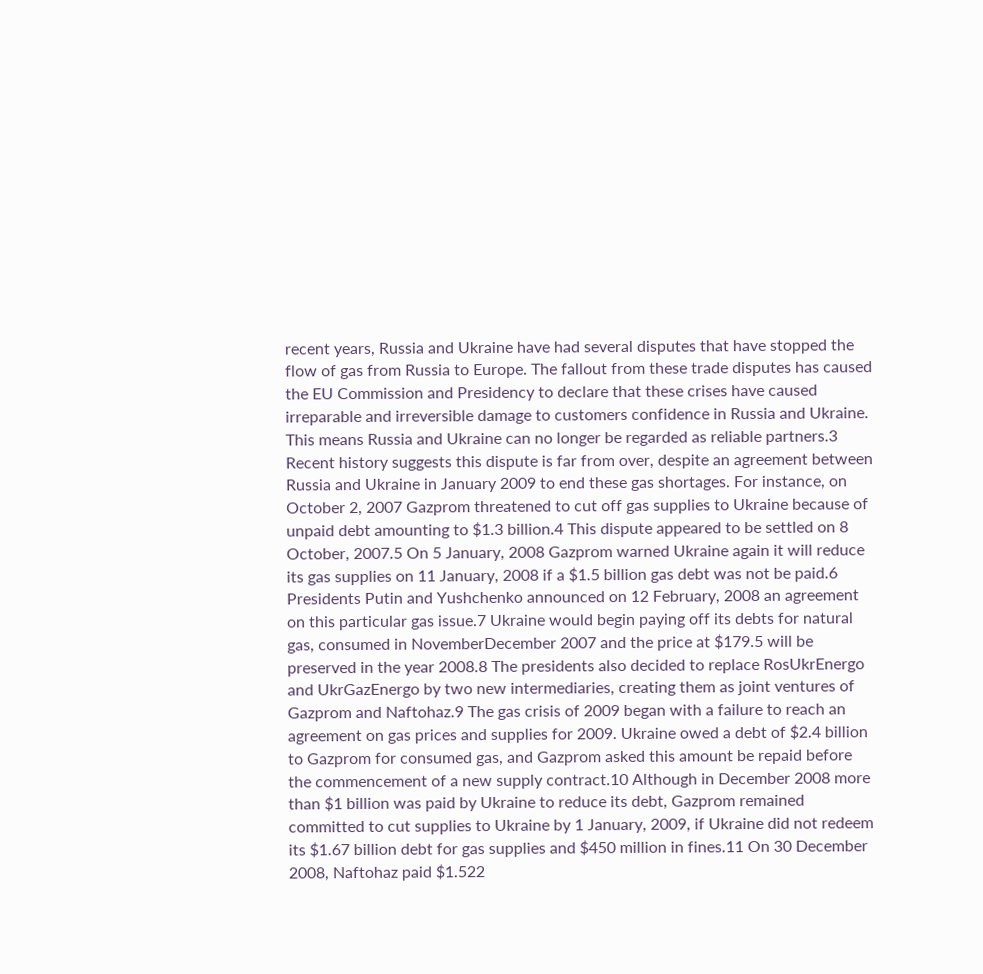recent years, Russia and Ukraine have had several disputes that have stopped the flow of gas from Russia to Europe. The fallout from these trade disputes has caused the EU Commission and Presidency to declare that these crises have caused irreparable and irreversible damage to customers confidence in Russia and Ukraine. This means Russia and Ukraine can no longer be regarded as reliable partners.3 Recent history suggests this dispute is far from over, despite an agreement between Russia and Ukraine in January 2009 to end these gas shortages. For instance, on October 2, 2007 Gazprom threatened to cut off gas supplies to Ukraine because of unpaid debt amounting to $1.3 billion.4 This dispute appeared to be settled on 8 October, 2007.5 On 5 January, 2008 Gazprom warned Ukraine again it will reduce its gas supplies on 11 January, 2008 if a $1.5 billion gas debt was not be paid.6 Presidents Putin and Yushchenko announced on 12 February, 2008 an agreement on this particular gas issue.7 Ukraine would begin paying off its debts for natural gas, consumed in NovemberDecember 2007 and the price at $179.5 will be preserved in the year 2008.8 The presidents also decided to replace RosUkrEnergo and UkrGazEnergo by two new intermediaries, creating them as joint ventures of Gazprom and Naftohaz.9 The gas crisis of 2009 began with a failure to reach an agreement on gas prices and supplies for 2009. Ukraine owed a debt of $2.4 billion to Gazprom for consumed gas, and Gazprom asked this amount be repaid before the commencement of a new supply contract.10 Although in December 2008 more than $1 billion was paid by Ukraine to reduce its debt, Gazprom remained committed to cut supplies to Ukraine by 1 January, 2009, if Ukraine did not redeem its $1.67 billion debt for gas supplies and $450 million in fines.11 On 30 December 2008, Naftohaz paid $1.522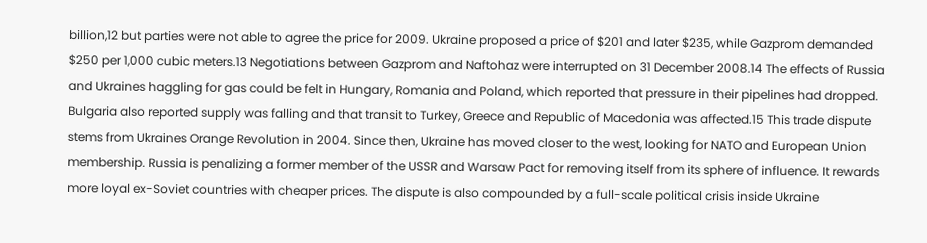billion,12 but parties were not able to agree the price for 2009. Ukraine proposed a price of $201 and later $235, while Gazprom demanded $250 per 1,000 cubic meters.13 Negotiations between Gazprom and Naftohaz were interrupted on 31 December 2008.14 The effects of Russia and Ukraines haggling for gas could be felt in Hungary, Romania and Poland, which reported that pressure in their pipelines had dropped. Bulgaria also reported supply was falling and that transit to Turkey, Greece and Republic of Macedonia was affected.15 This trade dispute stems from Ukraines Orange Revolution in 2004. Since then, Ukraine has moved closer to the west, looking for NATO and European Union membership. Russia is penalizing a former member of the USSR and Warsaw Pact for removing itself from its sphere of influence. It rewards more loyal ex-Soviet countries with cheaper prices. The dispute is also compounded by a full-scale political crisis inside Ukraine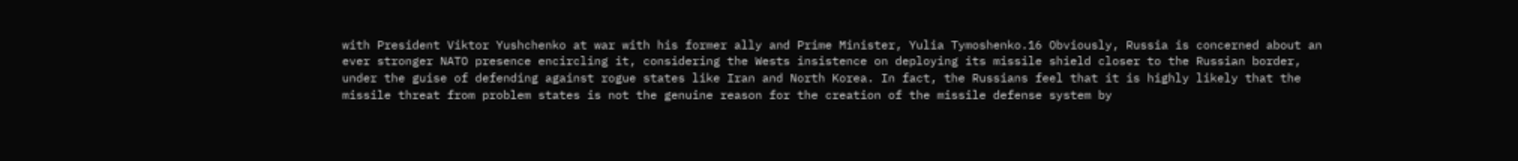with President Viktor Yushchenko at war with his former ally and Prime Minister, Yulia Tymoshenko.16 Obviously, Russia is concerned about an ever stronger NATO presence encircling it, considering the Wests insistence on deploying its missile shield closer to the Russian border, under the guise of defending against rogue states like Iran and North Korea. In fact, the Russians feel that it is highly likely that the missile threat from problem states is not the genuine reason for the creation of the missile defense system by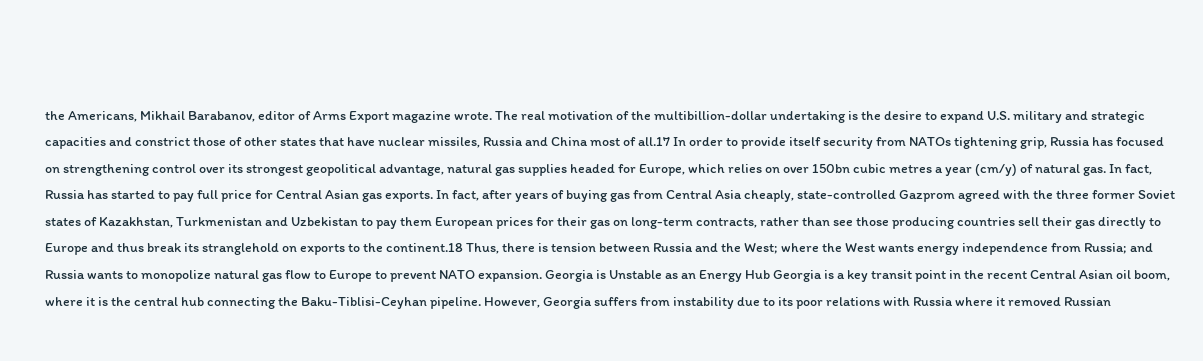the Americans, Mikhail Barabanov, editor of Arms Export magazine wrote. The real motivation of the multibillion-dollar undertaking is the desire to expand U.S. military and strategic capacities and constrict those of other states that have nuclear missiles, Russia and China most of all.17 In order to provide itself security from NATOs tightening grip, Russia has focused on strengthening control over its strongest geopolitical advantage, natural gas supplies headed for Europe, which relies on over 150bn cubic metres a year (cm/y) of natural gas. In fact, Russia has started to pay full price for Central Asian gas exports. In fact, after years of buying gas from Central Asia cheaply, state-controlled Gazprom agreed with the three former Soviet states of Kazakhstan, Turkmenistan and Uzbekistan to pay them European prices for their gas on long-term contracts, rather than see those producing countries sell their gas directly to Europe and thus break its stranglehold on exports to the continent.18 Thus, there is tension between Russia and the West; where the West wants energy independence from Russia; and Russia wants to monopolize natural gas flow to Europe to prevent NATO expansion. Georgia is Unstable as an Energy Hub Georgia is a key transit point in the recent Central Asian oil boom, where it is the central hub connecting the Baku-Tiblisi-Ceyhan pipeline. However, Georgia suffers from instability due to its poor relations with Russia where it removed Russian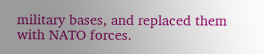military bases, and replaced them with NATO forces.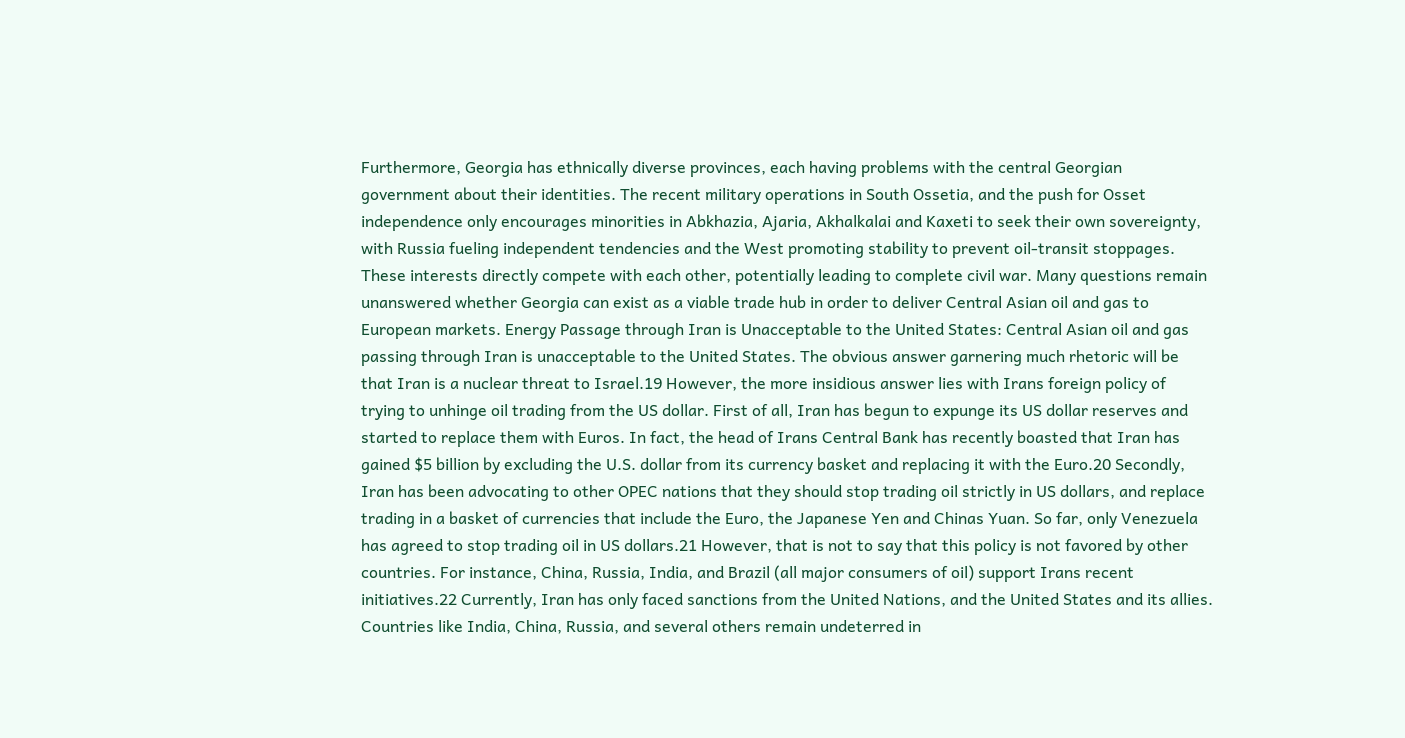Furthermore, Georgia has ethnically diverse provinces, each having problems with the central Georgian government about their identities. The recent military operations in South Ossetia, and the push for Osset independence only encourages minorities in Abkhazia, Ajaria, Akhalkalai and Kaxeti to seek their own sovereignty, with Russia fueling independent tendencies and the West promoting stability to prevent oil-transit stoppages. These interests directly compete with each other, potentially leading to complete civil war. Many questions remain unanswered whether Georgia can exist as a viable trade hub in order to deliver Central Asian oil and gas to European markets. Energy Passage through Iran is Unacceptable to the United States: Central Asian oil and gas passing through Iran is unacceptable to the United States. The obvious answer garnering much rhetoric will be that Iran is a nuclear threat to Israel.19 However, the more insidious answer lies with Irans foreign policy of trying to unhinge oil trading from the US dollar. First of all, Iran has begun to expunge its US dollar reserves and started to replace them with Euros. In fact, the head of Irans Central Bank has recently boasted that Iran has gained $5 billion by excluding the U.S. dollar from its currency basket and replacing it with the Euro.20 Secondly, Iran has been advocating to other OPEC nations that they should stop trading oil strictly in US dollars, and replace trading in a basket of currencies that include the Euro, the Japanese Yen and Chinas Yuan. So far, only Venezuela has agreed to stop trading oil in US dollars.21 However, that is not to say that this policy is not favored by other countries. For instance, China, Russia, India, and Brazil (all major consumers of oil) support Irans recent initiatives.22 Currently, Iran has only faced sanctions from the United Nations, and the United States and its allies. Countries like India, China, Russia, and several others remain undeterred in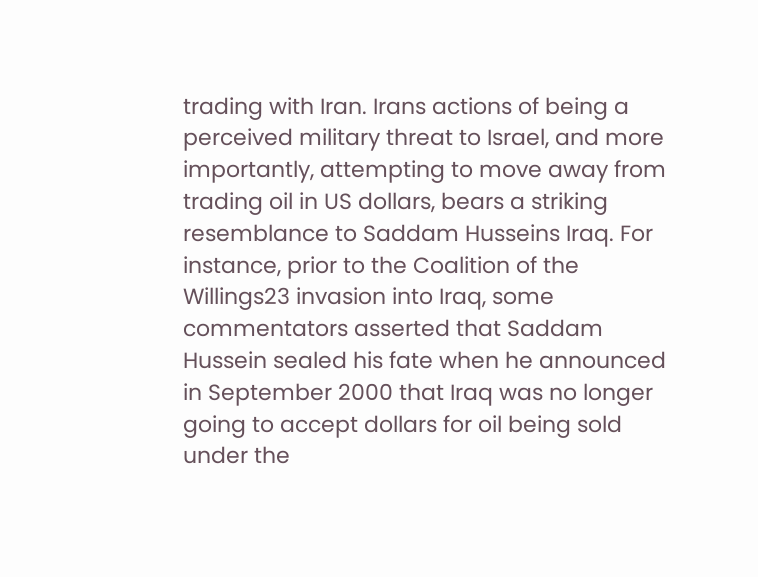trading with Iran. Irans actions of being a perceived military threat to Israel, and more importantly, attempting to move away from trading oil in US dollars, bears a striking resemblance to Saddam Husseins Iraq. For instance, prior to the Coalition of the Willings23 invasion into Iraq, some commentators asserted that Saddam Hussein sealed his fate when he announced in September 2000 that Iraq was no longer going to accept dollars for oil being sold under the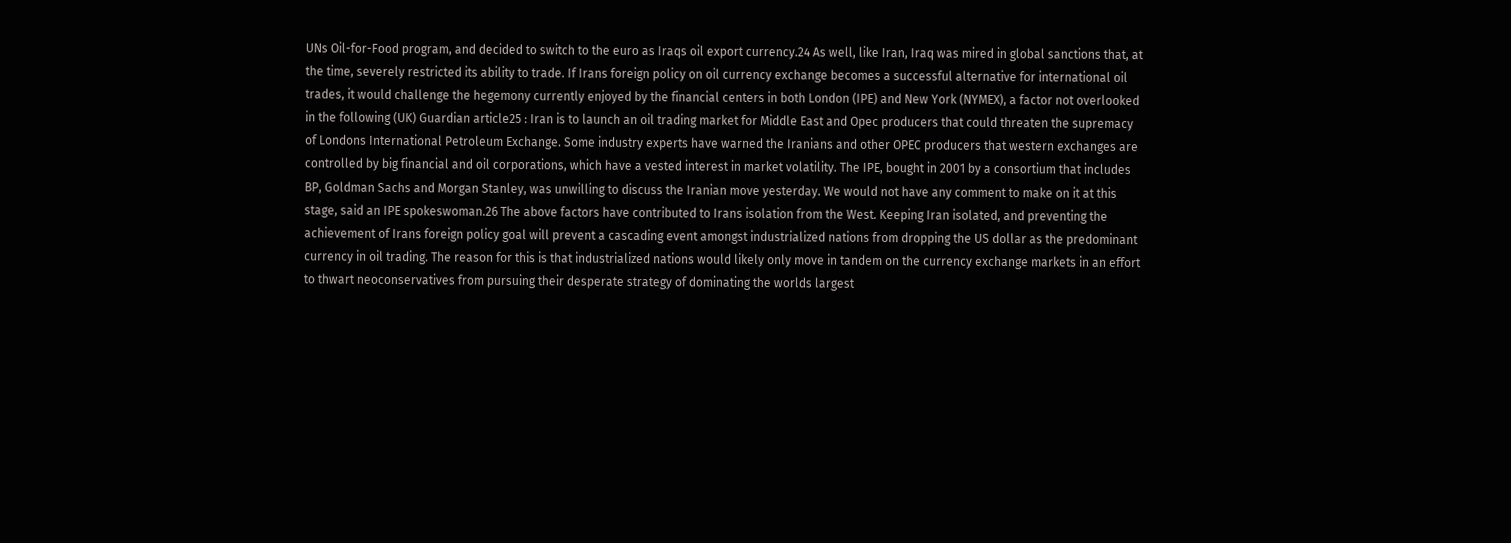UNs Oil-for-Food program, and decided to switch to the euro as Iraqs oil export currency.24 As well, like Iran, Iraq was mired in global sanctions that, at the time, severely restricted its ability to trade. If Irans foreign policy on oil currency exchange becomes a successful alternative for international oil trades, it would challenge the hegemony currently enjoyed by the financial centers in both London (IPE) and New York (NYMEX), a factor not overlooked in the following (UK) Guardian article25 : Iran is to launch an oil trading market for Middle East and Opec producers that could threaten the supremacy of Londons International Petroleum Exchange. Some industry experts have warned the Iranians and other OPEC producers that western exchanges are controlled by big financial and oil corporations, which have a vested interest in market volatility. The IPE, bought in 2001 by a consortium that includes BP, Goldman Sachs and Morgan Stanley, was unwilling to discuss the Iranian move yesterday. We would not have any comment to make on it at this stage, said an IPE spokeswoman.26 The above factors have contributed to Irans isolation from the West. Keeping Iran isolated, and preventing the achievement of Irans foreign policy goal will prevent a cascading event amongst industrialized nations from dropping the US dollar as the predominant currency in oil trading. The reason for this is that industrialized nations would likely only move in tandem on the currency exchange markets in an effort to thwart neoconservatives from pursuing their desperate strategy of dominating the worlds largest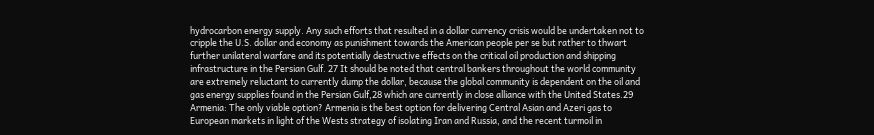hydrocarbon energy supply. Any such efforts that resulted in a dollar currency crisis would be undertaken not to cripple the U.S. dollar and economy as punishment towards the American people per se but rather to thwart further unilateral warfare and its potentially destructive effects on the critical oil production and shipping infrastructure in the Persian Gulf. 27 It should be noted that central bankers throughout the world community are extremely reluctant to currently dump the dollar, because the global community is dependent on the oil and gas energy supplies found in the Persian Gulf,28 which are currently in close alliance with the United States.29 Armenia: The only viable option? Armenia is the best option for delivering Central Asian and Azeri gas to European markets in light of the Wests strategy of isolating Iran and Russia, and the recent turmoil in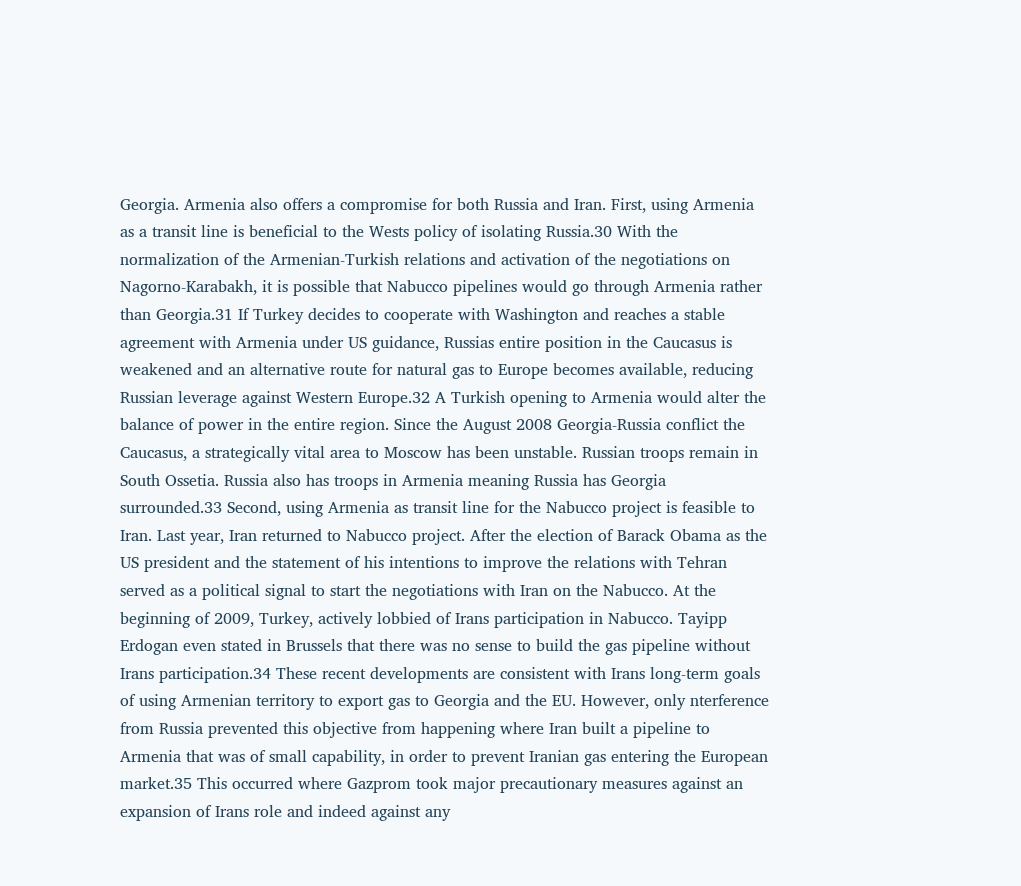Georgia. Armenia also offers a compromise for both Russia and Iran. First, using Armenia as a transit line is beneficial to the Wests policy of isolating Russia.30 With the normalization of the Armenian-Turkish relations and activation of the negotiations on Nagorno-Karabakh, it is possible that Nabucco pipelines would go through Armenia rather than Georgia.31 If Turkey decides to cooperate with Washington and reaches a stable agreement with Armenia under US guidance, Russias entire position in the Caucasus is weakened and an alternative route for natural gas to Europe becomes available, reducing Russian leverage against Western Europe.32 A Turkish opening to Armenia would alter the balance of power in the entire region. Since the August 2008 Georgia-Russia conflict the Caucasus, a strategically vital area to Moscow has been unstable. Russian troops remain in South Ossetia. Russia also has troops in Armenia meaning Russia has Georgia surrounded.33 Second, using Armenia as transit line for the Nabucco project is feasible to Iran. Last year, Iran returned to Nabucco project. After the election of Barack Obama as the US president and the statement of his intentions to improve the relations with Tehran served as a political signal to start the negotiations with Iran on the Nabucco. At the beginning of 2009, Turkey, actively lobbied of Irans participation in Nabucco. Tayipp Erdogan even stated in Brussels that there was no sense to build the gas pipeline without Irans participation.34 These recent developments are consistent with Irans long-term goals of using Armenian territory to export gas to Georgia and the EU. However, only nterference from Russia prevented this objective from happening where Iran built a pipeline to Armenia that was of small capability, in order to prevent Iranian gas entering the European market.35 This occurred where Gazprom took major precautionary measures against an expansion of Irans role and indeed against any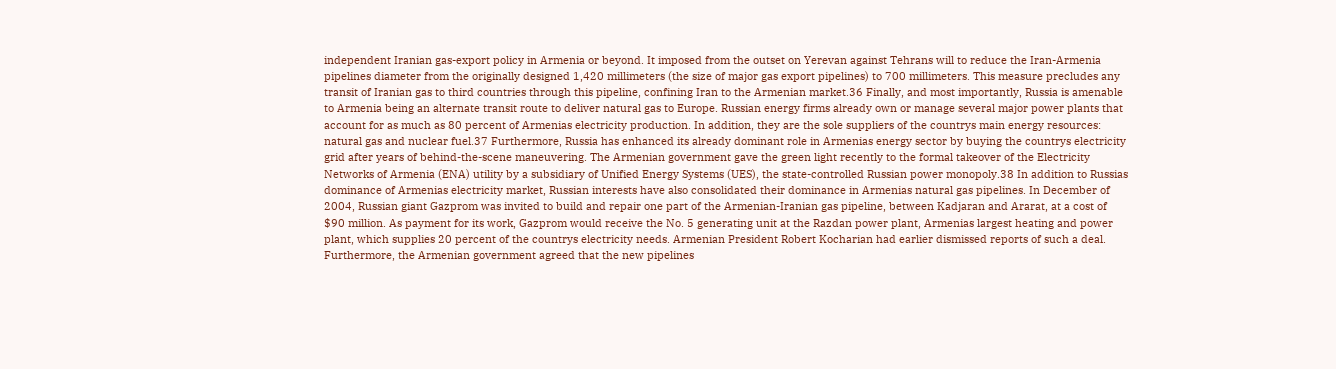independent Iranian gas-export policy in Armenia or beyond. It imposed from the outset on Yerevan against Tehrans will to reduce the Iran-Armenia pipelines diameter from the originally designed 1,420 millimeters (the size of major gas export pipelines) to 700 millimeters. This measure precludes any transit of Iranian gas to third countries through this pipeline, confining Iran to the Armenian market.36 Finally, and most importantly, Russia is amenable to Armenia being an alternate transit route to deliver natural gas to Europe. Russian energy firms already own or manage several major power plants that account for as much as 80 percent of Armenias electricity production. In addition, they are the sole suppliers of the countrys main energy resources: natural gas and nuclear fuel.37 Furthermore, Russia has enhanced its already dominant role in Armenias energy sector by buying the countrys electricity grid after years of behind-the-scene maneuvering. The Armenian government gave the green light recently to the formal takeover of the Electricity Networks of Armenia (ENA) utility by a subsidiary of Unified Energy Systems (UES), the state-controlled Russian power monopoly.38 In addition to Russias dominance of Armenias electricity market, Russian interests have also consolidated their dominance in Armenias natural gas pipelines. In December of 2004, Russian giant Gazprom was invited to build and repair one part of the Armenian-Iranian gas pipeline, between Kadjaran and Ararat, at a cost of $90 million. As payment for its work, Gazprom would receive the No. 5 generating unit at the Razdan power plant, Armenias largest heating and power plant, which supplies 20 percent of the countrys electricity needs. Armenian President Robert Kocharian had earlier dismissed reports of such a deal. Furthermore, the Armenian government agreed that the new pipelines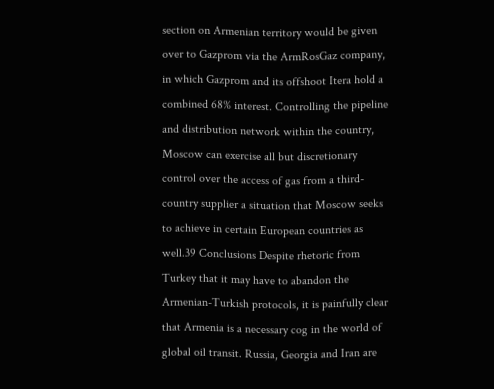section on Armenian territory would be given over to Gazprom via the ArmRosGaz company, in which Gazprom and its offshoot Itera hold a combined 68% interest. Controlling the pipeline and distribution network within the country, Moscow can exercise all but discretionary control over the access of gas from a third-country supplier a situation that Moscow seeks to achieve in certain European countries as well.39 Conclusions Despite rhetoric from Turkey that it may have to abandon the Armenian-Turkish protocols, it is painfully clear that Armenia is a necessary cog in the world of global oil transit. Russia, Georgia and Iran are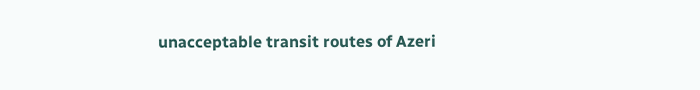unacceptable transit routes of Azeri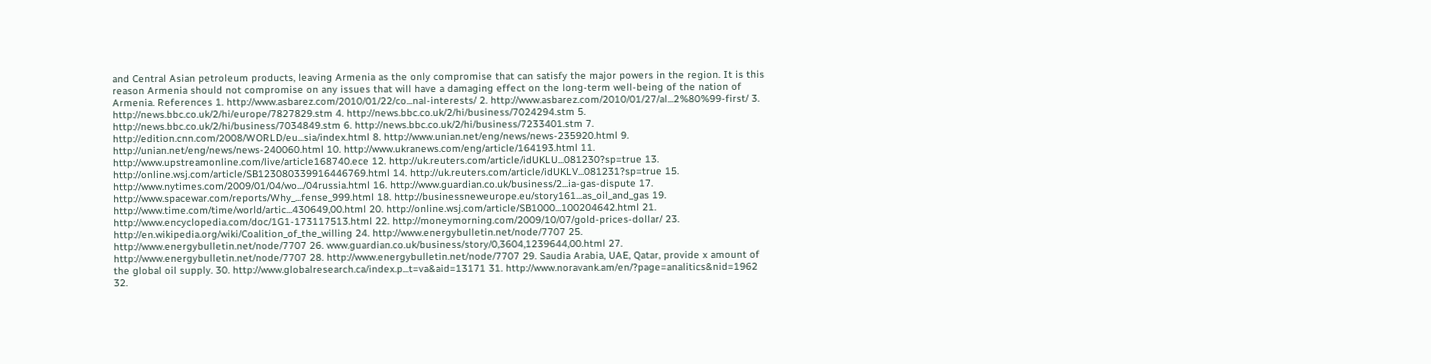and Central Asian petroleum products, leaving Armenia as the only compromise that can satisfy the major powers in the region. It is this reason Armenia should not compromise on any issues that will have a damaging effect on the long-term well-being of the nation of Armenia. References 1. http://www.asbarez.com/2010/01/22/co...nal-interests/ 2. http://www.asbarez.com/2010/01/27/al...2%80%99-first/ 3. http://news.bbc.co.uk/2/hi/europe/7827829.stm 4. http://news.bbc.co.uk/2/hi/business/7024294.stm 5. http://news.bbc.co.uk/2/hi/business/7034849.stm 6. http://news.bbc.co.uk/2/hi/business/7233401.stm 7. http://edition.cnn.com/2008/WORLD/eu...sia/index.html 8. http://www.unian.net/eng/news/news-235920.html 9. http://unian.net/eng/news/news-240060.html 10. http://www.ukranews.com/eng/article/164193.html 11. http://www.upstreamonline.com/live/article168740.ece 12. http://uk.reuters.com/article/idUKLU...081230?sp=true 13. http://online.wsj.com/article/SB123080339916446769.html 14. http://uk.reuters.com/article/idUKLV...081231?sp=true 15. http://www.nytimes.com/2009/01/04/wo.../04russia.html 16. http://www.guardian.co.uk/business/2...ia-gas-dispute 17. http://www.spacewar.com/reports/Why_...fense_999.html 18. http://businessneweurope.eu/story161...as_oil_and_gas 19. http://www.time.com/time/world/artic...430649,00.html 20. http://online.wsj.com/article/SB1000...100204642.html 21. http://www.encyclopedia.com/doc/1G1-173117513.html 22. http://moneymorning.com/2009/10/07/gold-prices-dollar/ 23. http://en.wikipedia.org/wiki/Coalition_of_the_willing 24. http://www.energybulletin.net/node/7707 25. http://www.energybulletin.net/node/7707 26. www.guardian.co.uk/business/story/0,3604,1239644,00.html 27. http://www.energybulletin.net/node/7707 28. http://www.energybulletin.net/node/7707 29. Saudia Arabia, UAE, Qatar, provide x amount of the global oil supply. 30. http://www.globalresearch.ca/index.p...t=va&aid=13171 31. http://www.noravank.am/en/?page=analitics&nid=1962 32.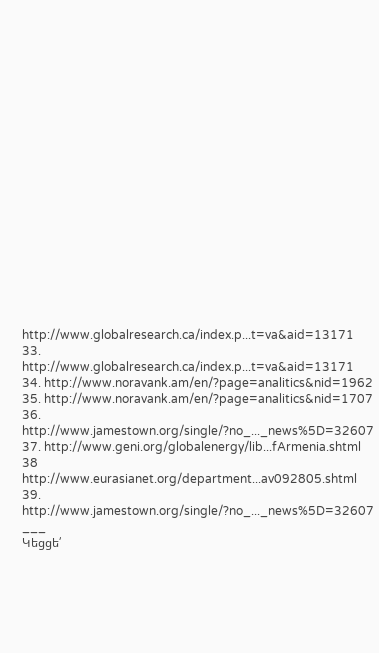http://www.globalresearch.ca/index.p...t=va&aid=13171 33. http://www.globalresearch.ca/index.p...t=va&aid=13171 34. http://www.noravank.am/en/?page=analitics&nid=1962 35. http://www.noravank.am/en/?page=analitics&nid=1707 36. http://www.jamestown.org/single/?no_..._news%5D=32607 37. http://www.geni.org/globalenergy/lib...fArmenia.shtml 38 http://www.eurasianet.org/department...av092805.shtml 39. http://www.jamestown.org/single/?no_..._news%5D=32607
___
Կեցցե՛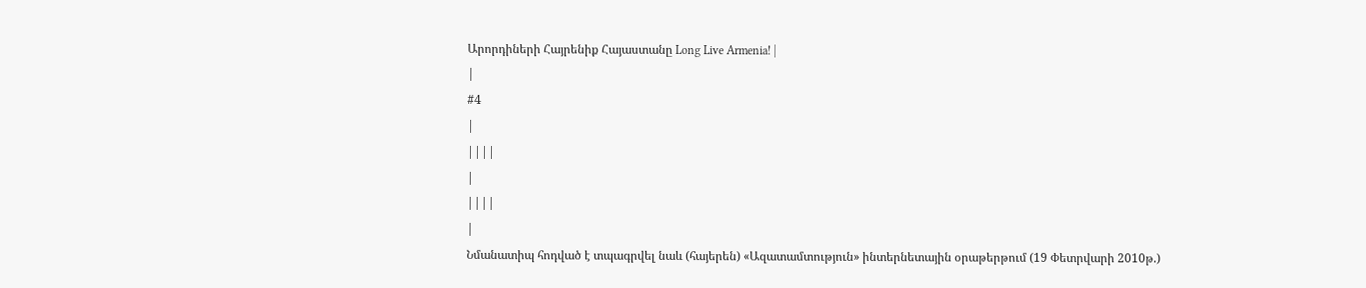Արորդիների Հայրենիք Հայաստանը Long Live Armenia! |
|
#4
|
||||
|
||||
|
Նմանատիպ հոդված է տպագրվել նաև (հայերեն) «Ազատամտություն» ինտերնետային օրաթերթում (19 Փետրվարի 2010թ.)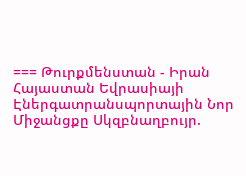=== Թուրքմենստան - Իրան Հայաստան Եվրասիայի Էներգատրանսպորտային Նոր Միջանցքը Սկզբնաղբույր.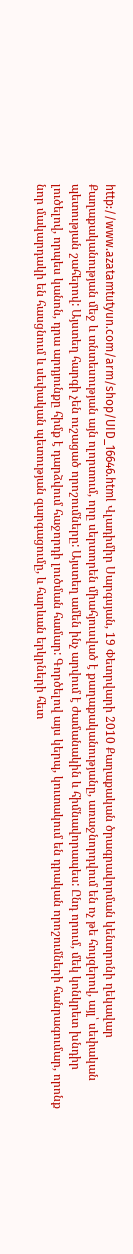http://www.azatamtutyun.com/arm/shop/UID_16646.html Վլադիմիր Սարգսյան, 19 Փետրվարի 2010 Քաղաքական ծրագրավորման կենտրոնի ղեկավար Քաղաքականության մեջ և տնտեսության այն ոլորտում, որը սերտորեն միահյուսված է քաղաքականությանը, առաջնորդվում են ոչ թե հույզերով, այլ՝ սեփական պետության շահերով: Այստեղ հարգի չեն ուշացած որոշումները: Այստեղ ամեն ինչ արվում է ժամանակին և հիմնավորապես: Ընդ որում, մեկ կոնկրետ խնդիր լուծելով, որպես կանոն, դրա արդյունքը հիմք է դարձվում հաջորդի լուծման համար: Գործելով այս կերպ, կուտակում են դրական որոշումների հանրագումար, որոնք նոր մակարդակի են հասցնում և սեփական պետության զարգացումը, և հարևան երկրների հետ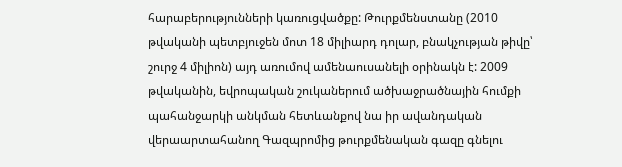հարաբերությունների կառուցվածքը: Թուրքմենստանը (2010 թվականի պետբյուջեն մոտ 18 միլիարդ դոլար, բնակչության թիվը՝ շուրջ 4 միլիոն) այդ առումով ամենաուսանելի օրինակն է: 2009 թվականին, եվրոպական շուկաներում ածխաջրածնային հումքի պահանջարկի անկման հետևանքով նա իր ավանդական վերաարտահանող Գազպրոմից թուրքմենական գազը գնելու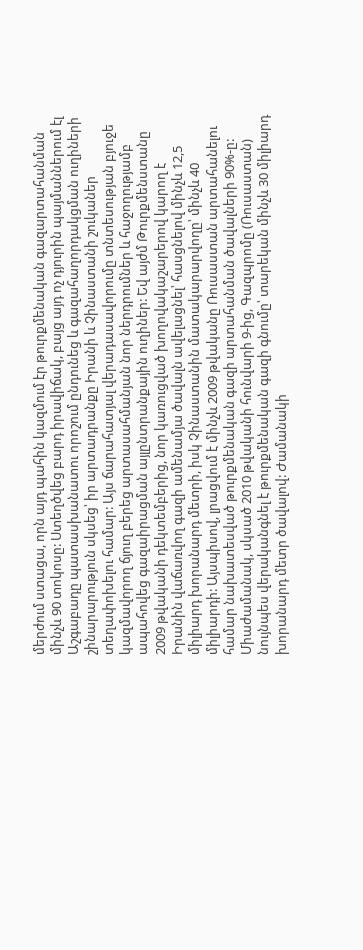մերժում ստացա, որն այդ պահին կազմում էր թուրքմենական գազարտահանման մինչև 90 տոկոսը: Ստեղծվեց բարդ իրավիճակ, բայց այդ ոչ դյուրին պայմաններում էլ Աշգաբադը պատասխանատու որոշում ընդունեց և գազահաղորդակցման ուղիների շինարարություն սկսեց՝ իր արտադրանքը Իրանի և Չինաստանի շուկաներ տեղափոխելու համար: Այս ճարահատյալ վերադասավորումը տնտեսության բյուջե կազմավորող ճյուղ բերեց արտասահմանյան նոր ներդրումներ և հաջողությամբ ապահովեց գազաիրացման այլընտրանքային ուղիներ: Եվ այժմ Թուրքմենստանը 2009 թվականի դեկտեմբերից, նոր կառուցված խողովակաշարերով կարող է Իրանին վաճառվող գազի ամենամյա ծավալն ավելացնել՝ հասցնելով մինչև 12,5 միլիարդ խորանարդ մետրի, իսկ Չինաստանին մատակարարվողը՝ մինչև 40 միլիարդի: Այսպիսով, լրացվում է մինչև 2009 թվականը Ռուսաստան արտահանելու համար նախատեսված թուրքմենական գազի արտահանման ծավալների 90%-ը: Միաժամանակ, սկսած 2010 թվականի հունվարի 9-ից, Գազպրոմը (Ռուսաստան) նույնպես վերականգնել է թուրքմենական գազի գնումը՝ տարեկան մինչև 30 միլիարդ խորանարդ մետր ծավալով: Ժամանակի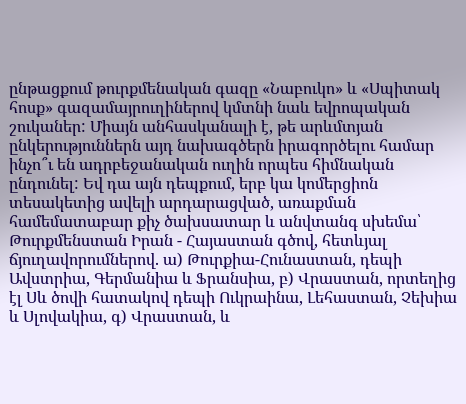ընթացքում թուրքմենական գազը «Նաբուկո» և «Սպիտակ հոսք» գազամայրուղիներով կմտնի նաև եվրոպական շուկաներ: Միայն անհասկանալի է, թե արևմտյան ընկերություններն այդ նախագծերն իրագործելու համար ինչո՞ւ են ադրբեջանական ուղին որպես հիմնական ընդունել: Եվ դա այն դեպքում, երբ կա կոմերցիոն տեսակետից ավելի արդարացված, առաքման համեմատաբար քիչ ծախսատար և անվտանգ սխեմա՝ Թուրքմենստան Իրան - Հայաստան գծով, հետևյալ ճյուղավորումներով. ա) Թուրքիա-Հունաստան, դեպի Ավստրիա, Գերմանիա և Ֆրանսիա, բ) Վրաստան, որտեղից էլ Սև ծովի հատակով դեպի Ուկրաինա, Լեհաստան, Չեխիա և Սլովակիա, գ) Վրաստան, և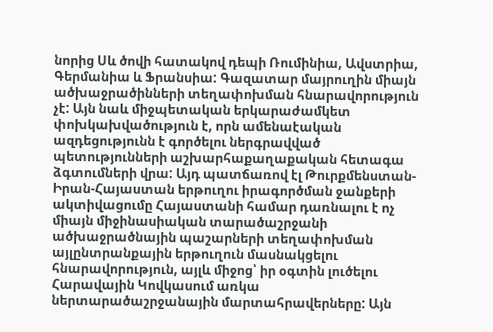նորից Սև ծովի հատակով դեպի Ռումինիա, Ավստրիա, Գերմանիա և Ֆրանսիա: Գազատար մայրուղին միայն ածխաջրածինների տեղափոխման հնարավորություն չէ: Այն նաև միջպետական երկարաժամկետ փոխկախվածություն է, որն ամենաէական ազդեցությունն է գործելու ներգրավված պետությունների աշխարհաքաղաքական հետագա ձգտումների վրա: Այդ պատճառով էլ Թուրքմենստան-Իրան-Հայաստան երթուղու իրագործման ջանքերի ակտիվացումը Հայաստանի համար դառնալու է ոչ միայն միջինասիական տարածաշրջանի ածխաջրածնային պաշարների տեղափոխման այլընտրանքային երթուղուն մասնակցելու հնարավորություն, այլև միջոց՝ իր օգտին լուծելու Հարավային Կովկասում առկա ներտարածաշրջանային մարտահրավերները: Այն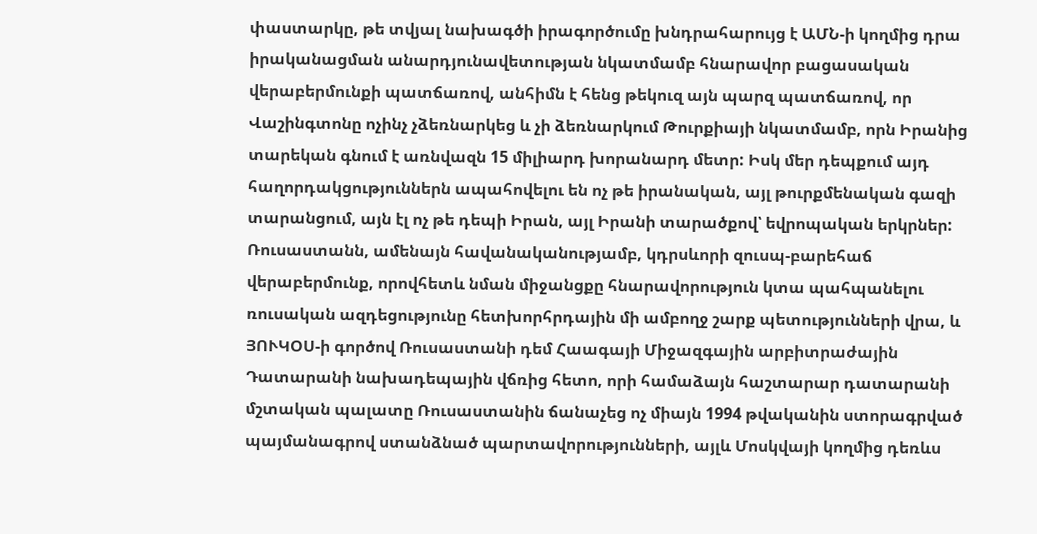փաստարկը, թե տվյալ նախագծի իրագործումը խնդրահարույց է ԱՄՆ-ի կողմից դրա իրականացման անարդյունավետության նկատմամբ հնարավոր բացասական վերաբերմունքի պատճառով, անհիմն է հենց թեկուզ այն պարզ պատճառով, որ Վաշինգտոնը ոչինչ չձեռնարկեց և չի ձեռնարկում Թուրքիայի նկատմամբ, որն Իրանից տարեկան գնում է առնվազն 15 միլիարդ խորանարդ մետր: Իսկ մեր դեպքում այդ հաղորդակցություններն ապահովելու են ոչ թե իրանական, այլ թուրքմենական գազի տարանցում, այն էլ ոչ թե դեպի Իրան, այլ Իրանի տարածքով՝ եվրոպական երկրներ: Ռուսաստանն, ամենայն հավանականությամբ, կդրսևորի զուսպ-բարեհաճ վերաբերմունք, որովհետև նման միջանցքը հնարավորություն կտա պահպանելու ռուսական ազդեցությունը հետխորհրդային մի ամբողջ շարք պետությունների վրա, և ՅՈՒԿՕՍ-ի գործով Ռուսաստանի դեմ Հաագայի Միջազգային արբիտրաժային Դատարանի նախադեպային վճռից հետո, որի համաձայն հաշտարար դատարանի մշտական պալատը Ռուսաստանին ճանաչեց ոչ միայն 1994 թվականին ստորագրված պայմանագրով ստանձնած պարտավորությունների, այլև Մոսկվայի կողմից դեռևս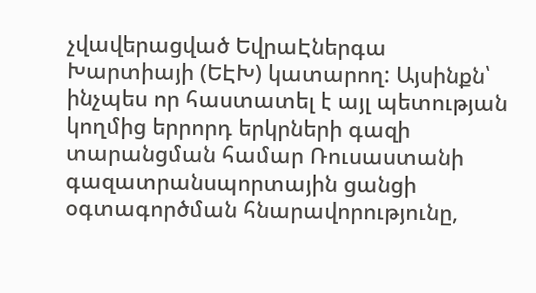չվավերացված ԵվրաԷներգա Խարտիայի (ԵԷԽ) կատարող: Այսինքն՝ ինչպես որ հաստատել է այլ պետության կողմից երրորդ երկրների գազի տարանցման համար Ռուսաստանի գազատրանսպորտային ցանցի օգտագործման հնարավորությունը,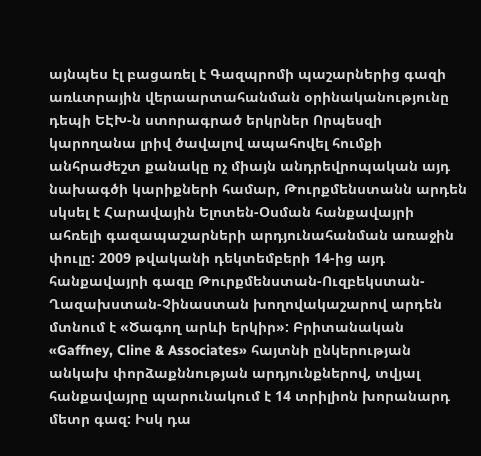այնպես էլ բացառել է Գազպրոմի պաշարներից գազի առևտրային վերաարտահանման օրինականությունը դեպի ԵԷԽ-ն ստորագրած երկրներ Որպեսզի կարողանա լրիվ ծավալով ապահովել հումքի անհրաժեշտ քանակը ոչ միայն անդրեվրոպական այդ նախագծի կարիքների համար, Թուրքմենստանն արդեն սկսել է Հարավային Ելոտեն-Օսման հանքավայրի ահռելի գազապաշարների արդյունահանման առաջին փուլը: 2009 թվականի դեկտեմբերի 14-ից այդ հանքավայրի գազը Թուրքմենստան-Ուզբեկստան-Ղազախստան-Չինաստան խողովակաշարով արդեն մտնում է «Ծագող արևի երկիր»: Բրիտանական «Gaffney, Cline & Associates» հայտնի ընկերության անկախ փորձաքննության արդյունքներով, տվյալ հանքավայրը պարունակում է 14 տրիլիոն խորանարդ մետր գազ: Իսկ դա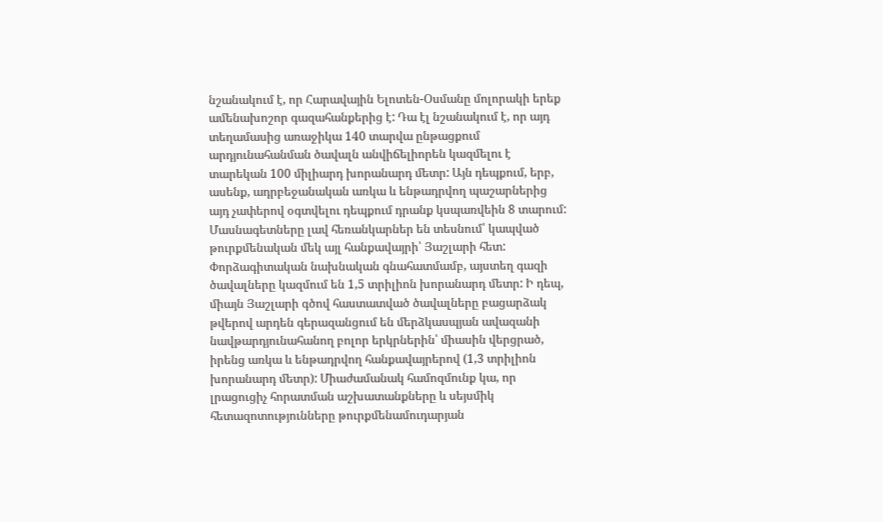նշանակում է, որ Հարավային Ելոտեն-Օսմանը մոլորակի երեք ամենախոշոր գազահանքերից է: Դա էլ նշանակում է, որ այդ տեղամասից առաջիկա 140 տարվա ընթացքում արդյունահանման ծավալն անվիճելիորեն կազմելու է տարեկան 100 միլիարդ խորանարդ մետր: Այն դեպքում, երբ, ասենք, ադրբեջանական առկա և ենթադրվող պաշարներից այդ չափերով օգտվելու դեպքում դրանք կսպառվեին 8 տարում: Մասնագետները լավ հեռանկարներ են տեսնում՝ կապված թուրքմենական մեկ այլ հանքավայրի՝ Յաշլարի հետ: Փորձագիտական նախնական գնահատմամբ, այստեղ գազի ծավալները կազմում են 1,5 տրիլիոն խորանարդ մետր: Ի դեպ, միայն Յաշլարի գծով հաստատված ծավալները բացարձակ թվերով արդեն գերազանցում են մերձկասպյան ավազանի նավթարդյունահանող բոլոր երկրներին՝ միասին վերցրած, իրենց առկա և ենթադրվող հանքավայրերով (1,3 տրիլիոն խորանարդ մետր): Միաժամանակ համոզմունք կա, որ լրացուցիչ հորատման աշխատանքները և սեյսմիկ հետազոտությունները թուրքմենամուդարյան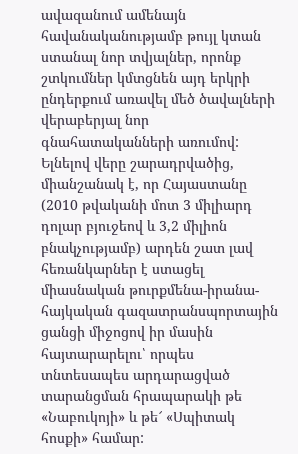ավազանում ամենայն հավանականությամբ թույլ կտան ստանալ նոր տվյալներ, որոնք շտկումներ կմտցնեն այդ երկրի ընդերքում առավել մեծ ծավալների վերաբերյալ նոր գնահատականների առումով: Ելնելով վերը շարադրվածից, միանշանակ է, որ Հայաստանը (2010 թվականի մոտ 3 միլիարդ դոլար բյուջեով և 3,2 միլիոն բնակչությամբ) արդեն շատ լավ հեռանկարներ է ստացել միասնական թուրքմենա-իրանա-հայկական գազատրանսպորտային ցանցի միջոցով իր մասին հայտարարելու՝ որպես տնտեսապես արդարացված տարանցման հրապարակի թե «Նաբուկոյի» և թե՜ «Սպիտակ հոսքի» համար: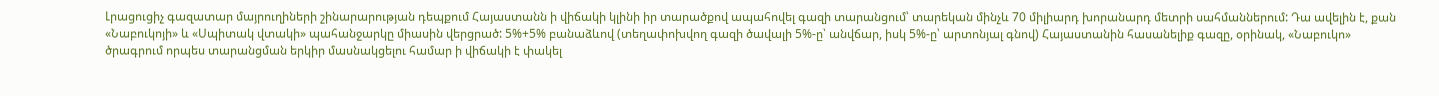Լրացուցիչ գազատար մայրուղիների շինարարության դեպքում Հայաստանն ի վիճակի կլինի իր տարածքով ապահովել գազի տարանցում՝ տարեկան մինչև 70 միլիարդ խորանարդ մետրի սահմաններում: Դա ավելին է, քան «Նաբուկոյի» և «Սպիտակ վտակի» պահանջարկը միասին վերցրած: 5%+5% բանաձևով (տեղափոխվող գազի ծավալի 5%-ը՝ անվճար, իսկ 5%-ը՝ արտոնյալ գնով) Հայաստանին հասանելիք գազը, օրինակ, «Նաբուկո» ծրագրում որպես տարանցման երկիր մասնակցելու համար ի վիճակի է փակել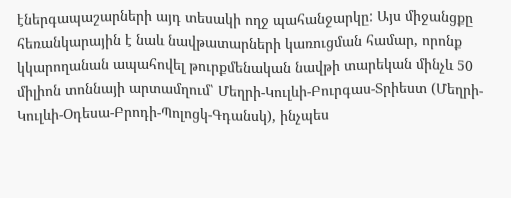էներգապաշարների այդ տեսակի ողջ պահանջարկը: Այս միջանցքը հեռանկարային է նաև նավթատարների կառուցման համար, որոնք կկարողանան ապահովել թուրքմենական նավթի տարեկան մինչև 50 միլիոն տոննայի արտամղում՝ Մեղրի-Կուլևի-Բուրգաս-Տրիեստ (Մեղրի- Կուլևի-Օդեսա-Բրոդի-Պոլոցկ-Գդանսկ), ինչպես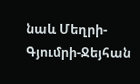նաև Մեղրի-Գյումրի-Ջեյհան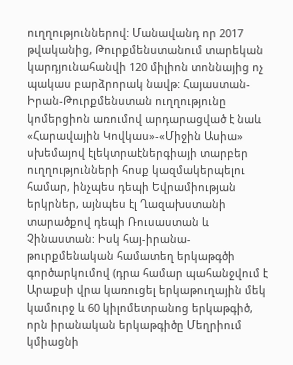ուղղություններով: Մանավանդ որ 2017 թվականից, Թուրքմենստանում տարեկան կարդյունահանվի 120 միլիոն տոննայից ոչ պակաս բարձրորակ նավթ: Հայաստան-Իրան-Թուրքմենստան ուղղությունը կոմերցիոն առումով արդարացված է նաև «Հարավային Կովկաս»-«Միջին Ասիա» սխեմայով էլեկտրաէներգիայի տարբեր ուղղությունների հոսք կազմակերպելու համար, ինչպես դեպի Եվրամիության երկրներ, այնպես էլ Ղազախստանի տարածքով դեպի Ռուսաստան և Չինաստան: Իսկ հայ-իրանա-թուրքմենական համատեղ երկաթգծի գործարկումով (դրա համար պահանջվում է Արաքսի վրա կառուցել երկաթուղային մեկ կամուրջ և 60 կիլոմետրանոց երկաթգիծ, որն իրանական երկաթգիծը Մեղրիում կմիացնի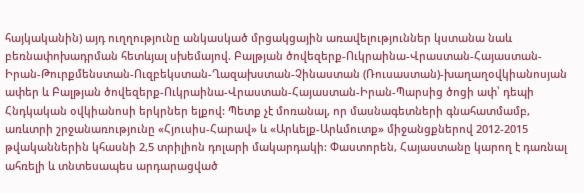հայկականին) այդ ուղղությունը անկասկած մրցակցային առավելություններ կստանա նաև բեռնափոխադրման հետևյալ սխեմայով. Բալթյան ծովեզերք-Ուկրաինա-Վրաստան-Հայաստան-Իրան-Թուրքմենստան-Ուզբեկստան-Ղազախստան-Չինաստան (Ռուսաստան)-խաղաղօվկիանոսյան ափեր և Բալթյան ծովեզերք-Ուկրաինա-Վրաստան-Հայաստան-Իրան-Պարսից ծոցի ափ՝ դեպի Հնդկական օվկիանոսի երկրներ ելքով: Պետք չէ մոռանալ, որ մասնագետների գնահատմամբ, առևտրի շրջանառությունը «Հյուսիս-Հարավ» և «Արևելք-Արևմուտք» միջանցքներով 2012-2015 թվականներին կհասնի 2,5 տրիլիոն դոլարի մակարդակի: Փաստորեն, Հայաստանը կարող է դառնալ ահռելի և տնտեսապես արդարացված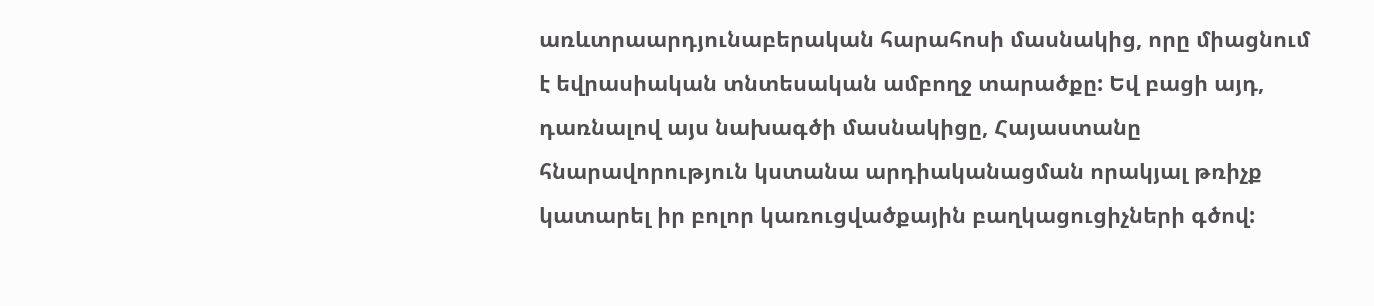առևտրաարդյունաբերական հարահոսի մասնակից, որը միացնում է եվրասիական տնտեսական ամբողջ տարածքը: Եվ բացի այդ, դառնալով այս նախագծի մասնակիցը, Հայաստանը հնարավորություն կստանա արդիականացման որակյալ թռիչք կատարել իր բոլոր կառուցվածքային բաղկացուցիչների գծով: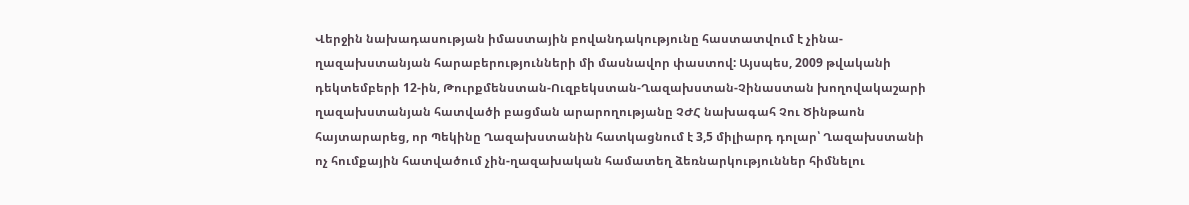Վերջին նախադասության իմաստային բովանդակությունը հաստատվում է չինա-ղազախստանյան հարաբերությունների մի մասնավոր փաստով: Այսպես, 2009 թվականի դեկտեմբերի 12-ին, Թուրքմենստան-Ուզբեկստան-Ղազախստան-Չինաստան խողովակաշարի ղազախստանյան հատվածի բացման արարողությանը ՉԺՀ նախագահ Չու Ծինթաոն հայտարարեց, որ Պեկինը Ղազախստանին հատկացնում է 3,5 միլիարդ դոլար՝ Ղազախստանի ոչ հումքային հատվածում չին-ղազախական համատեղ ձեռնարկություններ հիմնելու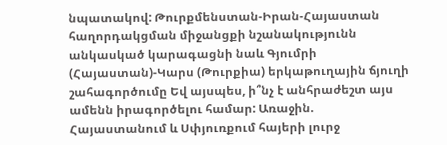նպատակով: Թուրքմենստան-Իրան-Հայաստան հաղորդակցման միջանցքի նշանակությունն անկասկած կարագացնի նաև Գյումրի (Հայաստան)-Կարս (Թուրքիա) երկաթուղային ճյուղի շահագործումը Եվ այսպես, ի՞նչ է անհրաժեշտ այս ամենն իրագործելու համար: Առաջին. Հայաստանում և Սփյուռքում հայերի լուրջ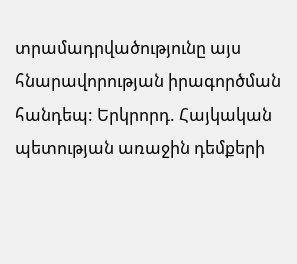տրամադրվածությունը այս հնարավորության իրագործման հանդեպ: Երկրորդ. Հայկական պետության առաջին դեմքերի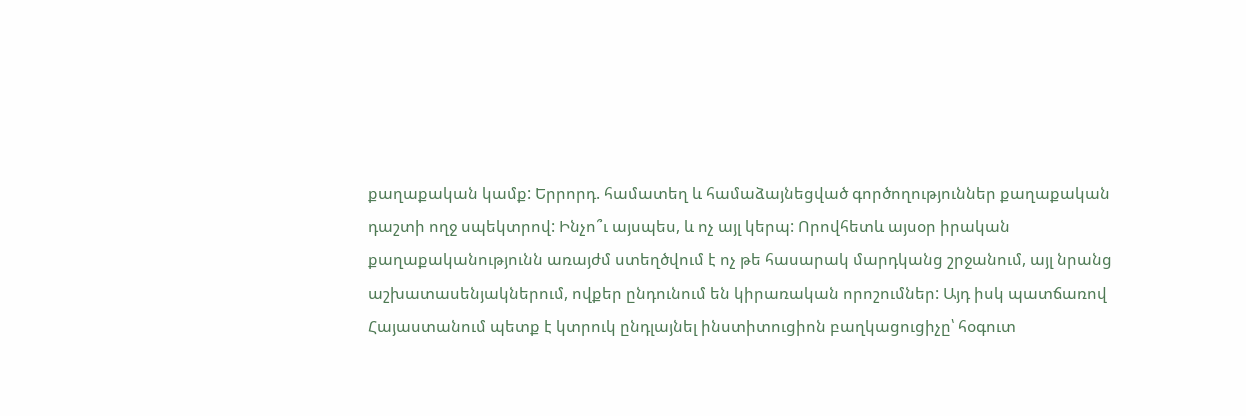քաղաքական կամք: Երրորդ. համատեղ և համաձայնեցված գործողություններ քաղաքական դաշտի ողջ սպեկտրով: Ինչո՞ւ այսպես, և ոչ այլ կերպ: Որովհետև այսօր իրական քաղաքականությունն առայժմ ստեղծվում է ոչ թե հասարակ մարդկանց շրջանում, այլ նրանց աշխատասենյակներում, ովքեր ընդունում են կիրառական որոշումներ: Այդ իսկ պատճառով Հայաստանում պետք է կտրուկ ընդլայնել ինստիտուցիոն բաղկացուցիչը՝ հօգուտ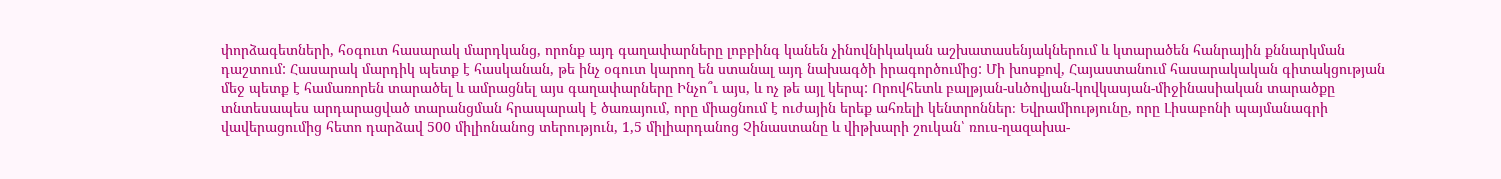փորձագետների, հօգուտ հասարակ մարդկանց, որոնք այդ գաղափարները լոբբինգ կանեն չինովնիկական աշխատասենյակներում և կտարածեն հանրային քննարկման դաշտում: Հասարակ մարդիկ պետք է հասկանան, թե ինչ օգուտ կարող են ստանալ այդ նախագծի իրագործումից: Մի խոսքով, Հայաստանում հասարակական գիտակցության մեջ պետք է համառորեն տարածել և ամրացնել այս գաղափարները Ինչո՞ւ այս, և ոչ թե այլ կերպ: Որովհետև բալթյան-սևծովյան-կովկասյան-միջինասիական տարածքը տնտեսապես արդարացված տարանցման հրապարակ է ծառայում, որը միացնում է ուժային երեք ահռելի կենտրոններ։ Եվրամիությունը, որը Լիսաբոնի պայմանագրի վավերացումից հետո դարձավ 500 միլիոնանոց տերություն, 1,5 միլիարդանոց Չինաստանը և վիթխարի շուկան՝ ռուս-ղազախա-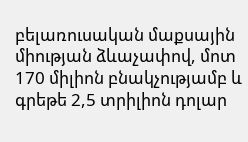բելառուսական մաքսային միության ձևաչափով, մոտ 170 միլիոն բնակչությամբ և գրեթե 2,5 տրիլիոն դոլար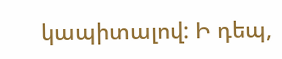կապիտալով: Ի դեպ,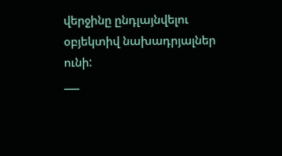վերջինը ընդլայնվելու օբյեկտիվ նախադրյալներ ունի:
___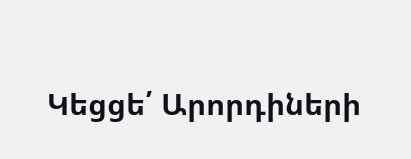Կեցցե՛ Արորդիների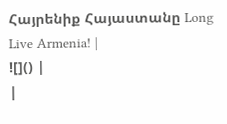Հայրենիք Հայաստանը Long Live Armenia! |
![]() |
|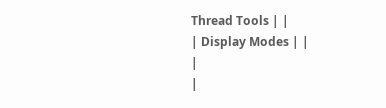Thread Tools | |
| Display Modes | |
|
|